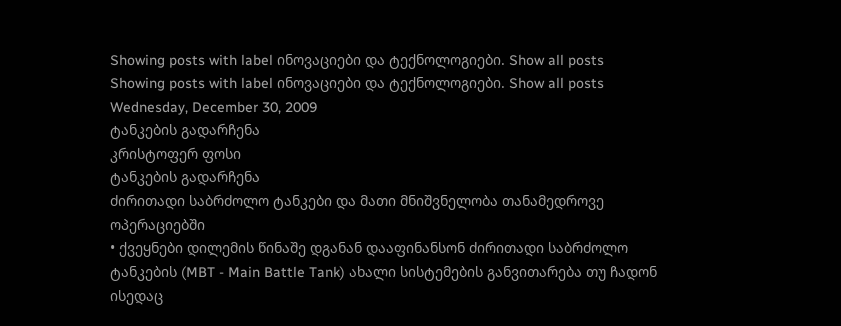Showing posts with label ინოვაციები და ტექნოლოგიები. Show all posts
Showing posts with label ინოვაციები და ტექნოლოგიები. Show all posts
Wednesday, December 30, 2009
ტანკების გადარჩენა
კრისტოფერ ფოსი
ტანკების გადარჩენა
ძირითადი საბრძოლო ტანკები და მათი მნიშვნელობა თანამედროვე ოპერაციებში
• ქვეყნები დილემის წინაშე დგანან დააფინანსონ ძირითადი საბრძოლო ტანკების (MBT - Main Battle Tank) ახალი სისტემების განვითარება თუ ჩადონ ისედაც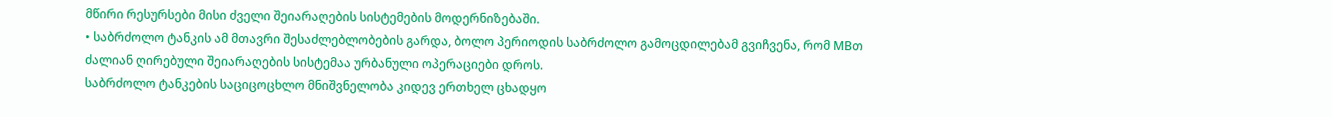მწირი რესურსები მისი ძველი შეიარაღების სისტემების მოდერნიზებაში.
• საბრძოლო ტანკის ამ მთავრი შესაძლებლობების გარდა, ბოლო პერიოდის საბრძოლო გამოცდილებამ გვიჩვენა, რომ MBთ ძალიან ღირებული შეიარაღების სისტემაა ურბანული ოპერაციები დროს.
საბრძოლო ტანკების საციცოცხლო მნიშვნელობა კიდევ ერთხელ ცხადყო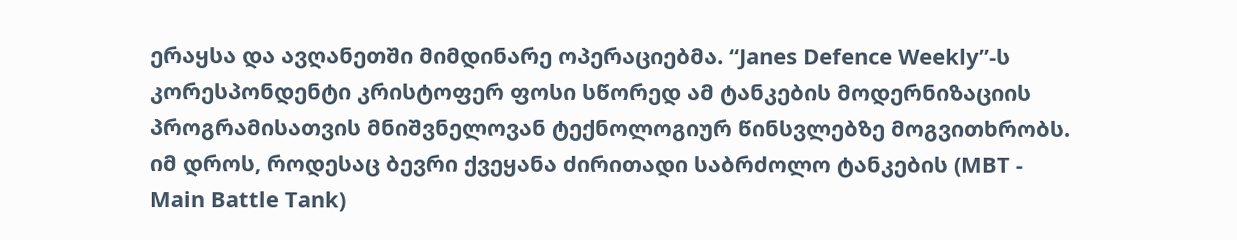ერაყსა და ავღანეთში მიმდინარე ოპერაციებმა. “Janes Defence Weekly”-ს კორესპონდენტი კრისტოფერ ფოსი სწორედ ამ ტანკების მოდერნიზაციის პროგრამისათვის მნიშვნელოვან ტექნოლოგიურ წინსვლებზე მოგვითხრობს.
იმ დროს, როდესაც ბევრი ქვეყანა ძირითადი საბრძოლო ტანკების (MBT - Main Battle Tank)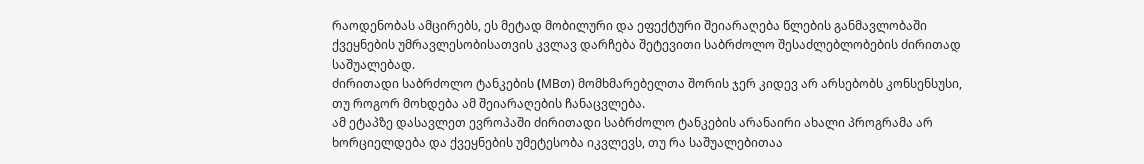რაოდენობას ამცირებს, ეს მეტად მობილური და ეფექტური შეიარაღება წლების განმავლობაში ქვეყნების უმრავლესობისათვის კვლავ დარჩება შეტევითი საბრძოლო შესაძლებლობების ძირითად საშუალებად.
ძირითადი საბრძოლო ტანკების (MBთ) მომხმარებელთა შორის ჯერ კიდევ არ არსებობს კონსენსუსი, თუ როგორ მოხდება ამ შეიარაღების ჩანაცვლება.
ამ ეტაპზე დასავლეთ ევროპაში ძირითადი საბრძოლო ტანკების არანაირი ახალი პროგრამა არ ხორციელდება და ქვეყნების უმეტესობა იკვლევს, თუ რა საშუალებითაა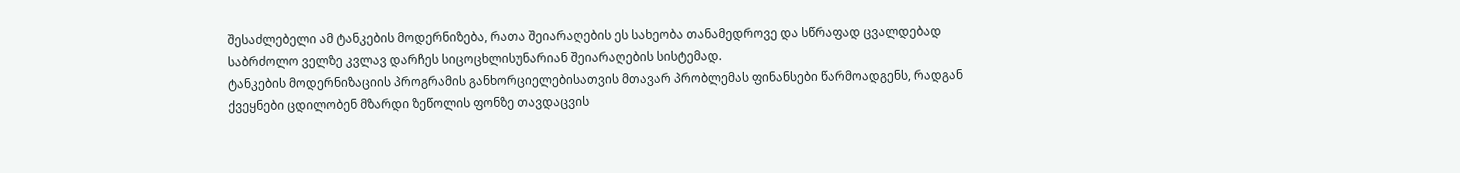შესაძლებელი ამ ტანკების მოდერნიზება, რათა შეიარაღების ეს სახეობა თანამედროვე და სწრაფად ცვალდებად საბრძოლო ველზე კვლავ დარჩეს სიცოცხლისუნარიან შეიარაღების სისტემად.
ტანკების მოდერნიზაციის პროგრამის განხორციელებისათვის მთავარ პრობლემას ფინანსები წარმოადგენს, რადგან ქვეყნები ცდილობენ მზარდი ზეწოლის ფონზე თავდაცვის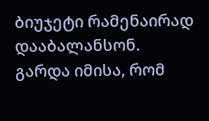ბიუჯეტი რამენაირად დააბალანსონ.
გარდა იმისა, რომ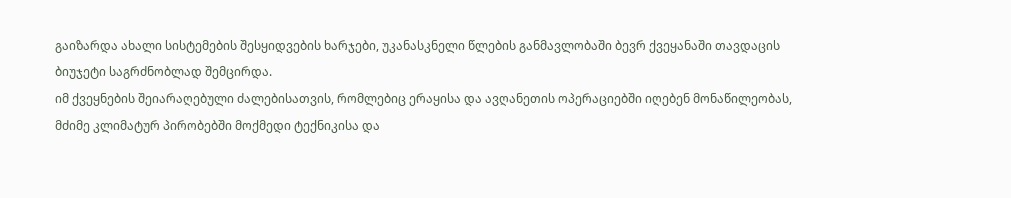გაიზარდა ახალი სისტემების შესყიდვების ხარჯები, უკანასკნელი წლების განმავლობაში ბევრ ქვეყანაში თავდაცის ბიუჯეტი საგრძნობლად შემცირდა.
იმ ქვეყნების შეიარაღებული ძალებისათვის, რომლებიც ერაყისა და ავღანეთის ოპერაციებში იღებენ მონაწილეობას, მძიმე კლიმატურ პირობებში მოქმედი ტექნიკისა და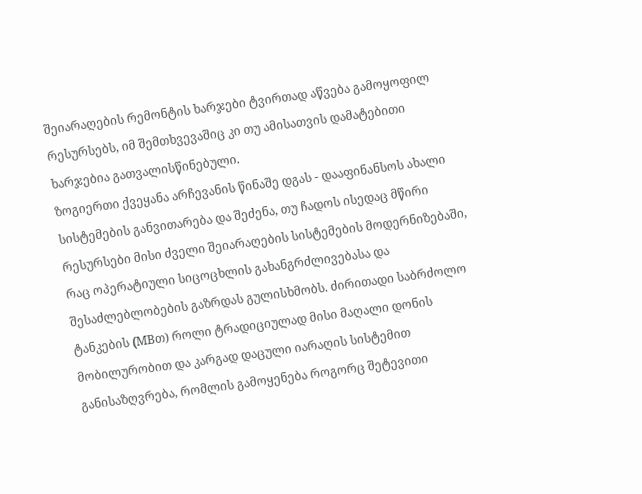შეიარაღების რემონტის ხარჯები ტვირთად აწვება გამოყოფილ რესურსებს, იმ შემთხვევაშიც კი თუ ამისათვის დამატებითი ხარჯებია გათვალისწინებული.
ზოგიერთი ქვეყანა არჩევანის წინაშე დგას - დააფინანსოს ახალი სისტემების განვითარება და შეძენა, თუ ჩადოს ისედაც მწირი რესურსები მისი ძველი შეიარაღების სისტემების მოდერნიზებაში, რაც ოპერატიული სიცოცხლის გახანგრძლივებასა და შესაძლებლობების გაზრდას გულისხმობს. ძირითადი საბრძოლო ტანკების (MBთ) როლი ტრადიციულად მისი მაღალი დონის მობილურობით და კარგად დაცული იარაღის სისტემით განისაზღვრება, რომლის გამოყენება როგორც შეტევითი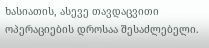ხასიათის, ასევე თავდაცვითი ოპერაციების დროსაა შესაძლებელი.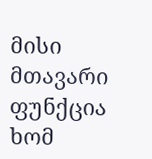მისი მთავარი ფუნქცია ხომ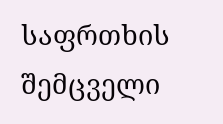საფრთხის შემცველი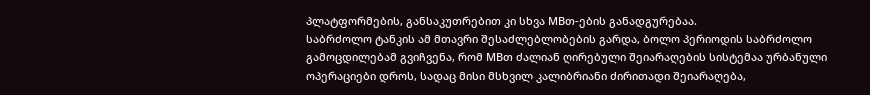პლატფორმების, განსაკუთრებით კი სხვა MBთ-ების განადგურებაა.
საბრძოლო ტანკის ამ მთავრი შესაძლებლობების გარდა, ბოლო პერიოდის საბრძოლო გამოცდილებამ გვიჩვენა, რომ MBთ ძალიან ღირებული შეიარაღების სისტემაა ურბანული ოპერაციები დროს, სადაც მისი მსხვილ კალიბრიანი ძირითადი შეიარაღება,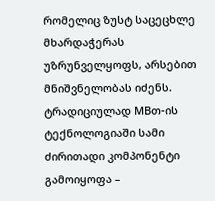რომელიც ზუსტ საცეცხლე მხარდაჭერას უზრუნველყოფს, არსებით მნიშვნელობას იძენს.
ტრადიციულად MBთ-ის ტექნოლოგიაში სამი ძირითადი კომპონენტი გამოიყოფა –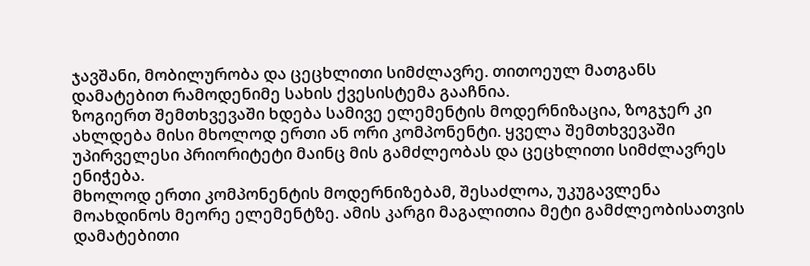ჯავშანი, მობილურობა და ცეცხლითი სიმძლავრე. თითოეულ მათგანს დამატებით რამოდენიმე სახის ქვესისტემა გააჩნია.
ზოგიერთ შემთხვევაში ხდება სამივე ელემენტის მოდერნიზაცია, ზოგჯერ კი ახლდება მისი მხოლოდ ერთი ან ორი კომპონენტი. ყველა შემთხვევაში უპირველესი პრიორიტეტი მაინც მის გამძლეობას და ცეცხლითი სიმძლავრეს ენიჭება.
მხოლოდ ერთი კომპონენტის მოდერნიზებამ, შესაძლოა, უკუგავლენა მოახდინოს მეორე ელემენტზე. ამის კარგი მაგალითია მეტი გამძლეობისათვის დამატებითი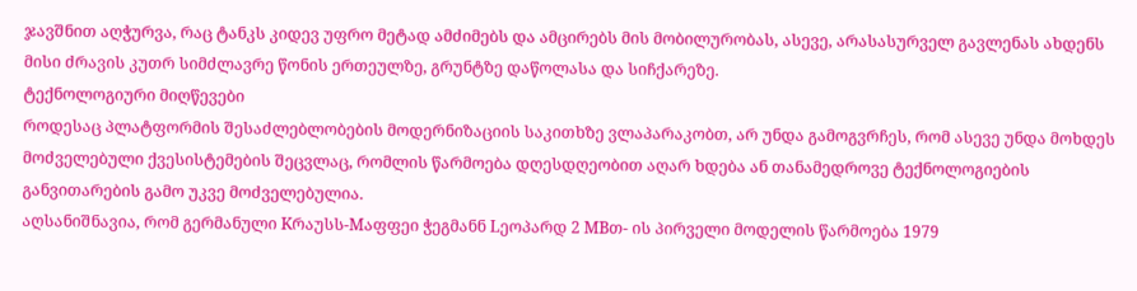ჯავშნით აღჭურვა, რაც ტანკს კიდევ უფრო მეტად ამძიმებს და ამცირებს მის მობილურობას, ასევე, არასასურველ გავლენას ახდენს მისი ძრავის კუთრ სიმძლავრე წონის ერთეულზე, გრუნტზე დაწოლასა და სიჩქარეზე.
ტექნოლოგიური მიღწევები
როდესაც პლატფორმის შესაძლებლობების მოდერნიზაციის საკითხზე ვლაპარაკობთ, არ უნდა გამოგვრჩეს, რომ ასევე უნდა მოხდეს მოძველებული ქვესისტემების შეცვლაც, რომლის წარმოება დღესდღეობით აღარ ხდება ან თანამედროვე ტექნოლოგიების განვითარების გამო უკვე მოძველებულია.
აღსანიშნავია, რომ გერმანული Kრაუსს-Mაფფეი ჭეგმანნ Lეოპარდ 2 MBთ- ის პირველი მოდელის წარმოება 1979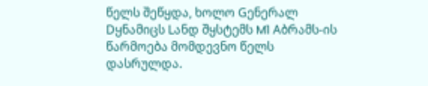წელს შეწყდა, ხოლო Gენერალ Dყნამიცს Lანდ შყსტემს M1 Aბრამს-ის წარმოება მომდევნო წელს დასრულდა.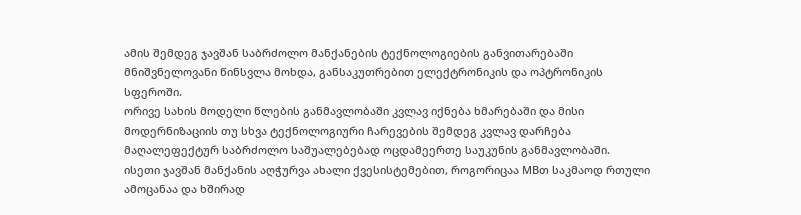ამის შემდეგ ჯავშან საბრძოლო მანქანების ტექნოლოგიების განვითარებაში მნიშვნელოვანი წინსვლა მოხდა, განსაკუთრებით ელექტრონიკის და ოპტრონიკის სფეროში.
ორივე სახის მოდელი წლების განმავლობაში კვლავ იქნება ხმარებაში და მისი მოდერნიზაციის თუ სხვა ტექნოლოგიური ჩარევების შემდეგ კვლავ დარჩება მაღალეფექტურ საბრძოლო საშუალებებად ოცდამეერთე საუკუნის განმავლობაში.
ისეთი ჯავშან მანქანის აღჭურვა ახალი ქვესისტემებით, როგორიცაა MBთ საკმაოდ რთული ამოცანაა და ხშირად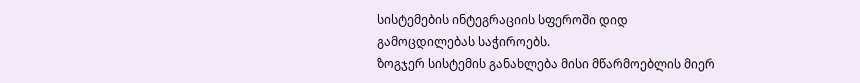სისტემების ინტეგრაციის სფეროში დიდ გამოცდილებას საჭიროებს.
ზოგჯერ სისტემის განახლება მისი მწარმოებლის მიერ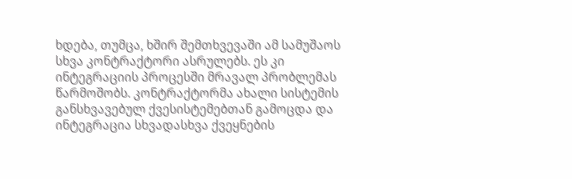ხდება, თუმცა, ხშირ შემთხვევაში ამ სამუშაოს სხვა კონტრაქტორი ასრულებს. ეს კი ინტეგრაციის პროცესში მრავალ პრობლემას წარმოშობს. კონტრაქტორმა ახალი სისტემის განსხვავებულ ქვესისტემებთან გამოცდა და ინტეგრაცია სხვადასხვა ქვეყნების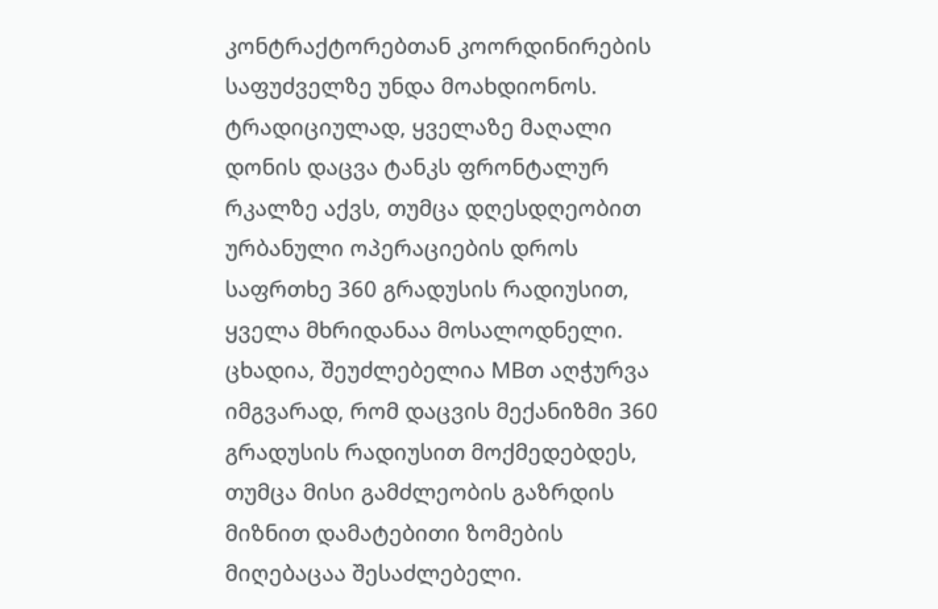კონტრაქტორებთან კოორდინირების საფუძველზე უნდა მოახდიონოს.
ტრადიციულად, ყველაზე მაღალი დონის დაცვა ტანკს ფრონტალურ რკალზე აქვს, თუმცა დღესდღეობით ურბანული ოპერაციების დროს საფრთხე 360 გრადუსის რადიუსით, ყველა მხრიდანაა მოსალოდნელი.
ცხადია, შეუძლებელია MBთ აღჭურვა იმგვარად, რომ დაცვის მექანიზმი 360 გრადუსის რადიუსით მოქმედებდეს, თუმცა მისი გამძლეობის გაზრდის მიზნით დამატებითი ზომების მიღებაცაა შესაძლებელი.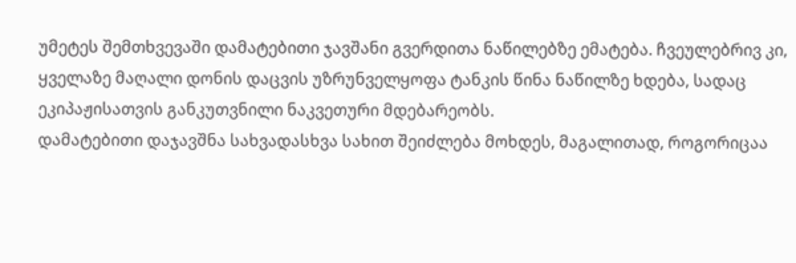უმეტეს შემთხვევაში დამატებითი ჯავშანი გვერდითა ნაწილებზე ემატება. ჩვეულებრივ კი, ყველაზე მაღალი დონის დაცვის უზრუნველყოფა ტანკის წინა ნაწილზე ხდება, სადაც ეკიპაჟისათვის განკუთვნილი ნაკვეთური მდებარეობს.
დამატებითი დაჯავშნა სახვადასხვა სახით შეიძლება მოხდეს, მაგალითად, როგორიცაა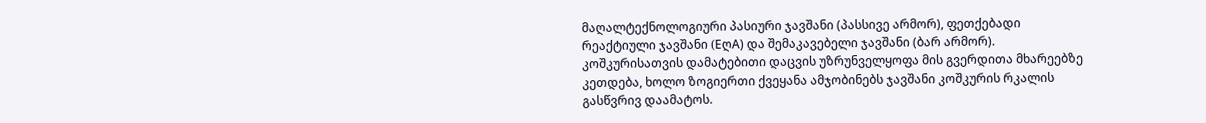მაღალტექნოლოგიური პასიური ჯავშანი (პასსივე არმორ), ფეთქებადი რეაქტიული ჯავშანი (EღA) და შემაკავებელი ჯავშანი (ბარ არმორ).
კოშკურისათვის დამატებითი დაცვის უზრუნველყოფა მის გვერდითა მხარეებზე კეთდება, ხოლო ზოგიერთი ქვეყანა ამჯობინებს ჯავშანი კოშკურის რკალის გასწვრივ დაამატოს.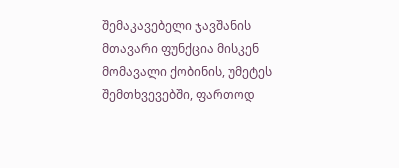შემაკავებელი ჯავშანის მთავარი ფუნქცია მისკენ მომავალი ქობინის, უმეტეს შემთხვევებში, ფართოდ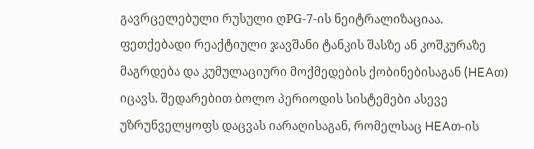გავრცელებული რუსული ღPG-7-ის ნეიტრალიზაციაა.
ფეთქებადი რეაქტიული ჯავშანი ტანკის შასზე ან კოშკურაზე მაგრდება და კუმულაციური მოქმედების ქობინებისაგან (HEAთ) იცავს. შედარებით ბოლო პერიოდის სისტემები ასევე უზრუნველყოფს დაცვას იარაღისაგან, რომელსაც HEAთ-ის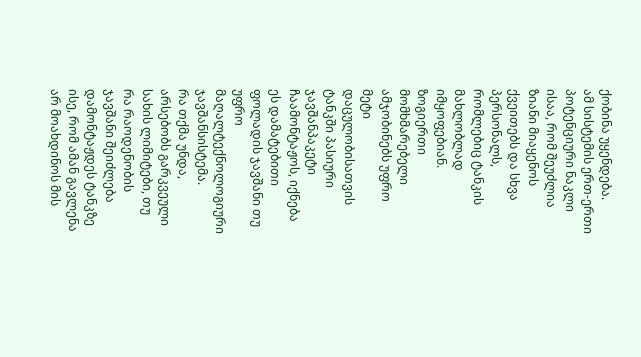ქობინა უყენდება.
ამ სისტემის ერთ-ერთი პოტენციური ნაკლი ისაა, რომ შეუძლია ზიანი მიაყენოს ქვეითებს და სხვა პერსონალს, რომლებიც ტანკის მახლობლად იმყოფებიან.
ზოგიერთი მომხმარებელი ამჯობინებს უფრო მეტი დაცულობისათვის ტანკში პასიური ჯავშანპაკეტი ჩაამონტაჟოს, იქნება ეს დამატებითი ფოლადის ჯავშანი თუ უფრო მაღალტექნოლოგიური ჯავშანსისტემა.
რა თქმა უნდა, არსებობს გარკვეული სახის ლიმიტები, თუ რა რაოდენობის ჯავშანი შეიძლება დამონტაჟდეს ტანკზე ისე, რომ ამან გავლენა არ მოახდინოს მის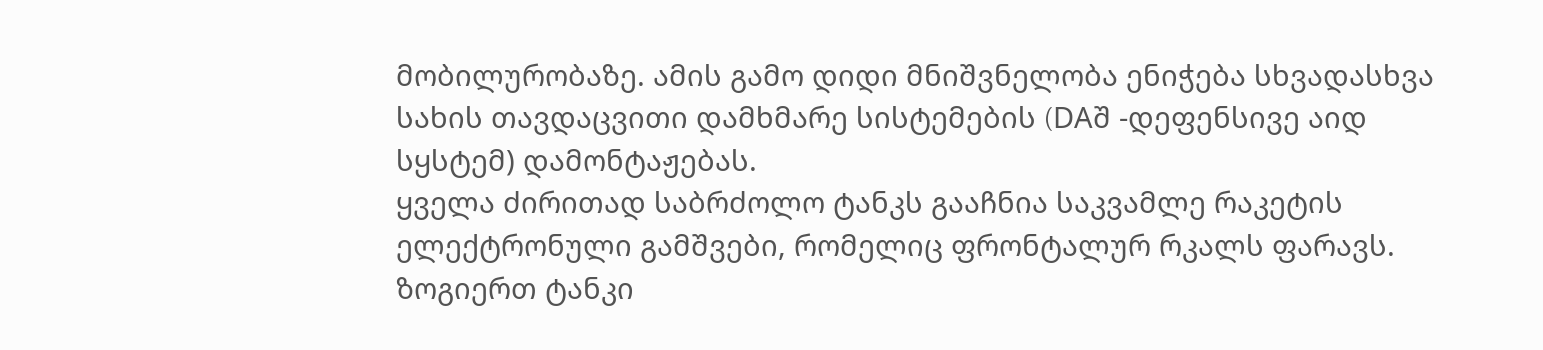მობილურობაზე. ამის გამო დიდი მნიშვნელობა ენიჭება სხვადასხვა სახის თავდაცვითი დამხმარე სისტემების (DAშ -დეფენსივე აიდ სყსტემ) დამონტაჟებას.
ყველა ძირითად საბრძოლო ტანკს გააჩნია საკვამლე რაკეტის ელექტრონული გამშვები, რომელიც ფრონტალურ რკალს ფარავს. ზოგიერთ ტანკი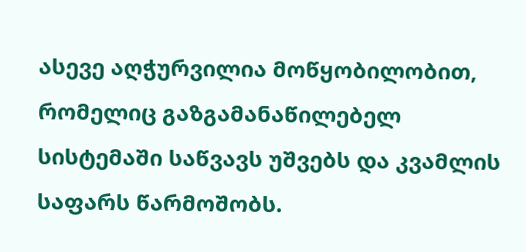ასევე აღჭურვილია მოწყობილობით, რომელიც გაზგამანაწილებელ სისტემაში საწვავს უშვებს და კვამლის საფარს წარმოშობს.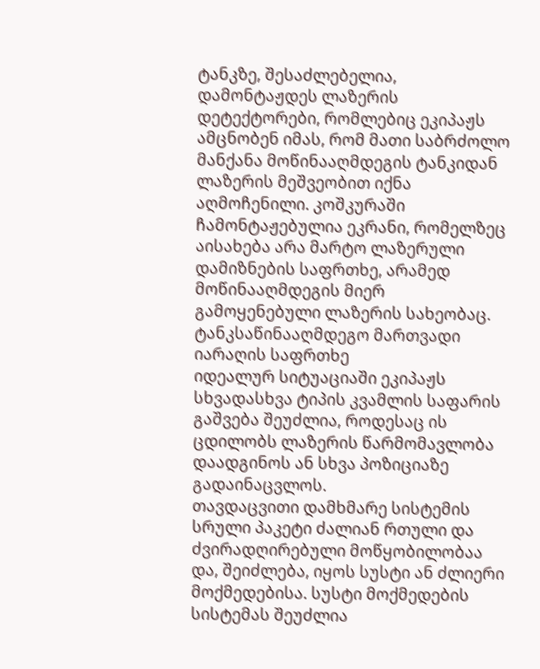ტანკზე, შესაძლებელია, დამონტაჟდეს ლაზერის დეტექტორები, რომლებიც ეკიპაჟს ამცნობენ იმას, რომ მათი საბრძოლო მანქანა მოწინააღმდეგის ტანკიდან ლაზერის მეშვეობით იქნა აღმოჩენილი. კოშკურაში ჩამონტაჟებულია ეკრანი, რომელზეც აისახება არა მარტო ლაზერული დამიზნების საფრთხე, არამედ მოწინააღმდეგის მიერ გამოყენებული ლაზერის სახეობაც.
ტანკსაწინააღმდეგო მართვადი იარაღის საფრთხე
იდეალურ სიტუაციაში ეკიპაჟს სხვადასხვა ტიპის კვამლის საფარის გაშვება შეუძლია, როდესაც ის ცდილობს ლაზერის წარმომავლობა დაადგინოს ან სხვა პოზიციაზე გადაინაცვლოს.
თავდაცვითი დამხმარე სისტემის სრული პაკეტი ძალიან რთული და ძვირადღირებული მოწყობილობაა და, შეიძლება, იყოს სუსტი ან ძლიერი მოქმედებისა. სუსტი მოქმედების სისტემას შეუძლია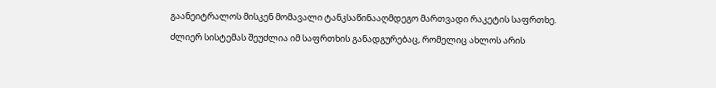გაანეიტრალოს მისკენ მომავალი ტანკსაწინააღმდეგო მართვადი რაკეტის საფრთხე.
ძლიერ სისტემას შეუძლია იმ საფრთხის განადგურებაც, რომელიც ახლოს არის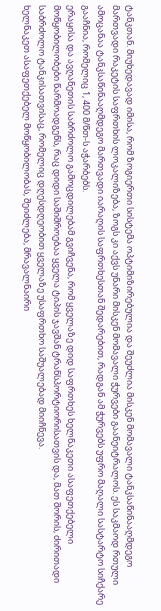ტანკთან. მიუხედავად იმისა, რომ ზოგიერთი სისტემა ოპტიმიზირებულია და შეუძლია მისკენ მომავალი ტანკსაწინააღმდეგო მართვადი რაკეტის საფრთხის ლოკალიზება, ზოგს კი აქვს უნარი მისკენ მომავალი ჭურვები გაანეიტრალოს. ეს საკმაოდ რთული ამოცანაა ტანკსაწინააღმდეგო მართვადი იარაღის საფრთხესთან შედარებით, რადგან ამ ჭურვებს უფრო მაღალი სასტარტო სიჩქარე გააჩნია, რომელიც 1, 400 მ/წთ-ს აჭარბებს.
ერაყისა და ავღანეთის საბრძოლო გამოცდილებამ გვიჩვენა, რომ ყველაზე დიდ საფრთხეს ხელნაკეთი ასაფეთქებელი მოწყობილობები წარმოადგენს, რაც დიდი საშიშროებაა ყველა ტიპის ჯავშან ტრანსპორტიორისათვის და, მათ შორის, ძირითადი საბრძოლო ტანკისათვისაც, რომელიც დღესდღეობით ყველაზე უსაფრთხო საშუალებად მიიჩნევა.
ხელნაკეთ ასაფეთქებელ მოწყობილობას, შეიძლება, მრავალნაირი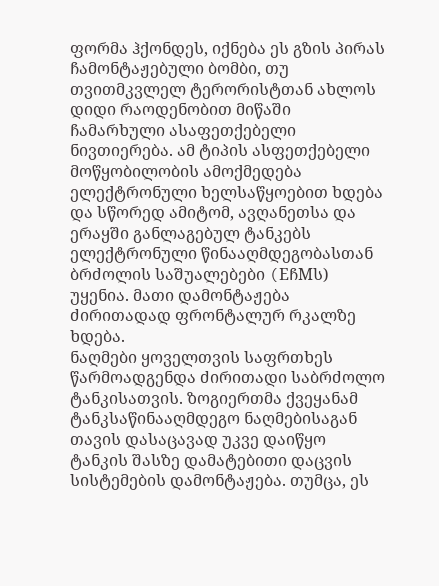ფორმა ჰქონდეს, იქნება ეს გზის პირას ჩამონტაჟებული ბომბი, თუ თვითმკვლელ ტერორისტთან ახლოს დიდი რაოდენობით მიწაში ჩამარხული ასაფეთქებელი ნივთიერება. ამ ტიპის ასფეთქებელი მოწყობილობის ამოქმედება ელექტრონული ხელსაწყოებით ხდება და სწორედ ამიტომ, ავღანეთსა და ერაყში განლაგებულ ტანკებს ელექტრონული წინააღმდეგობასთან ბრძოლის საშუალებები (EჩMს) უყენია. მათი დამონტაჟება ძირითადად ფრონტალურ რკალზე ხდება.
ნაღმები ყოველთვის საფრთხეს წარმოადგენდა ძირითადი საბრძოლო ტანკისათვის. ზოგიერთმა ქვეყანამ ტანკსაწინააღმდეგო ნაღმებისაგან თავის დასაცავად უკვე დაიწყო ტანკის შასზე დამატებითი დაცვის სისტემების დამონტაჟება. თუმცა, ეს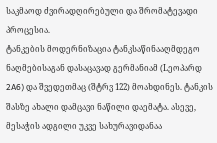საკმაოდ ძვირადღირებული და შრომატევადი პროცესია.
ტანკების მოდერნიზაცია ტანკსაწინააღმდეგო ნაღმებისაგან დასაცავად გერმანიამ (Lეოპარდ 2A6) და შვედეთმაც (შტრვ 122) მოახდინეს. ტანკის შასზე ახალი დამცავი ნაწილი დაემატა. ასევე, მესაჭის ადგილი უკვე სახურავიდანაა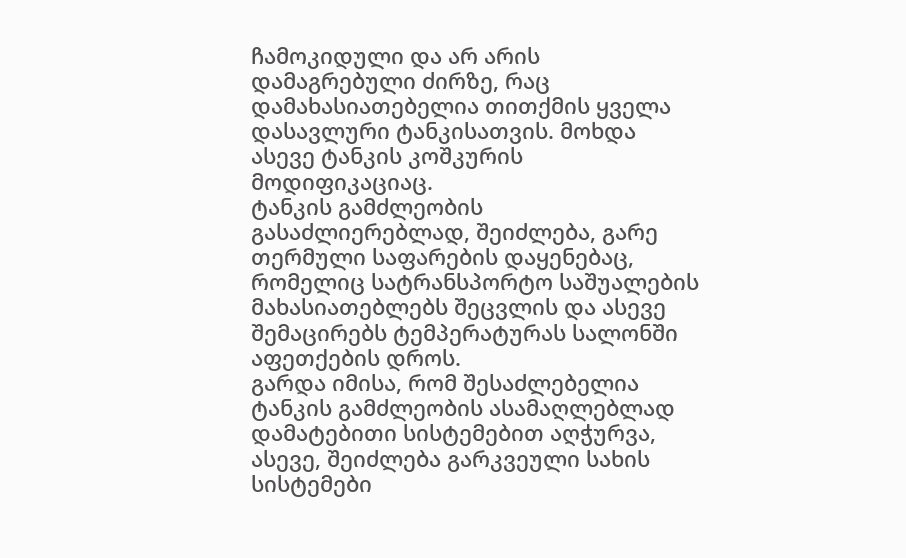ჩამოკიდული და არ არის დამაგრებული ძირზე, რაც დამახასიათებელია თითქმის ყველა დასავლური ტანკისათვის. მოხდა ასევე ტანკის კოშკურის მოდიფიკაციაც.
ტანკის გამძლეობის გასაძლიერებლად, შეიძლება, გარე თერმული საფარების დაყენებაც, რომელიც სატრანსპორტო საშუალების მახასიათებლებს შეცვლის და ასევე შემაცირებს ტემპერატურას სალონში აფეთქების დროს.
გარდა იმისა, რომ შესაძლებელია ტანკის გამძლეობის ასამაღლებლად დამატებითი სისტემებით აღჭურვა, ასევე, შეიძლება გარკვეული სახის სისტემები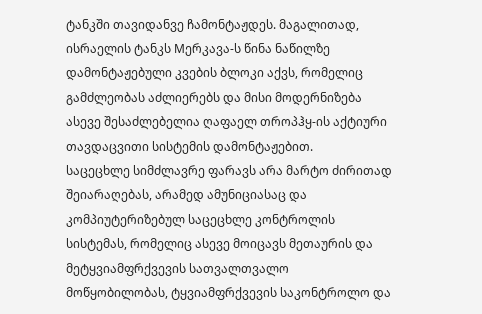ტანკში თავიდანვე ჩამონტაჟდეს. მაგალითად, ისრაელის ტანკს Mერკავა-ს წინა ნაწილზე დამონტაჟებული კვების ბლოკი აქვს, რომელიც გამძლეობას აძლიერებს და მისი მოდერნიზება ასევე შესაძლებელია ღაფაელ თროპჰყ-ის აქტიური თავდაცვითი სისტემის დამონტაჟებით.
საცეცხლე სიმძლავრე ფარავს არა მარტო ძირითად შეიარაღებას, არამედ ამუნიციასაც და კომპიუტერიზებულ საცეცხლე კონტროლის სისტემას, რომელიც ასევე მოიცავს მეთაურის და მეტყვიამფრქვევის სათვალთვალო მოწყობილობას, ტყვიამფრქვევის საკონტროლო და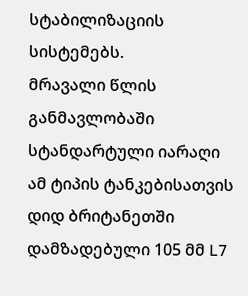სტაბილიზაციის სისტემებს.
მრავალი წლის განმავლობაში სტანდარტული იარაღი ამ ტიპის ტანკებისათვის დიდ ბრიტანეთში დამზადებული 105 მმ L7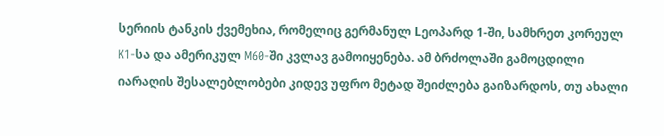სერიის ტანკის ქვემეხია, რომელიც გერმანულ Lეოპარდ 1-ში, სამხრეთ კორეულ K1-სა და ამერიკულ M60-ში კვლავ გამოიყენება. ამ ბრძოლაში გამოცდილი იარაღის შესალებლობები კიდევ უფრო მეტად შეიძლება გაიზარდოს, თუ ახალი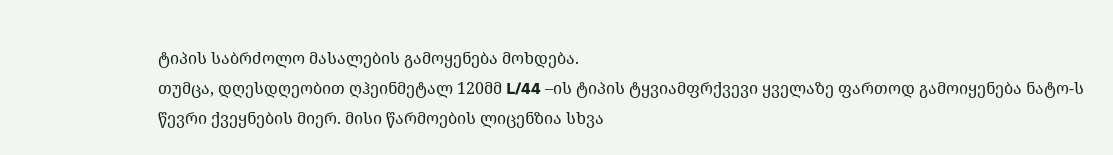ტიპის საბრძოლო მასალების გამოყენება მოხდება.
თუმცა, დღესდღეობით ღჰეინმეტალ 120მმ L/44 –ის ტიპის ტყვიამფრქვევი ყველაზე ფართოდ გამოიყენება ნატო-ს წევრი ქვეყნების მიერ. მისი წარმოების ლიცენზია სხვა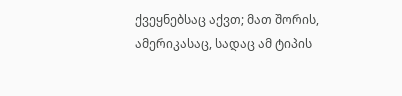ქვეყნებსაც აქვთ; მათ შორის, ამერიკასაც, სადაც ამ ტიპის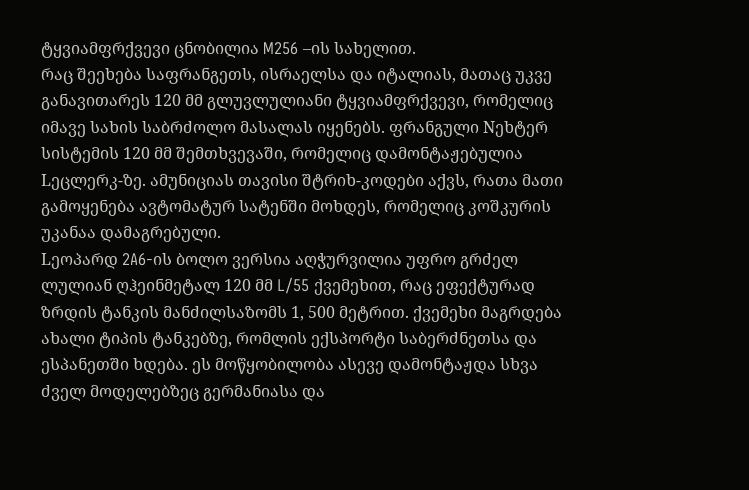ტყვიამფრქვევი ცნობილია M256 –ის სახელით.
რაც შეეხება საფრანგეთს, ისრაელსა და იტალიას, მათაც უკვე განავითარეს 120 მმ გლუვლულიანი ტყვიამფრქვევი, რომელიც იმავე სახის საბრძოლო მასალას იყენებს. ფრანგული Nეხტერ სისტემის 120 მმ შემთხვევაში, რომელიც დამონტაჟებულია Lეცლერკ-ზე. ამუნიციას თავისი შტრიხ-კოდები აქვს, რათა მათი გამოყენება ავტომატურ სატენში მოხდეს, რომელიც კოშკურის უკანაა დამაგრებული.
Lეოპარდ 2A6-ის ბოლო ვერსია აღჭურვილია უფრო გრძელ ლულიან ღჰეინმეტალ 120 მმ L/55 ქვემეხით, რაც ეფექტურად ზრდის ტანკის მანძილსაზომს 1, 500 მეტრით. ქვემეხი მაგრდება ახალი ტიპის ტანკებზე, რომლის ექსპორტი საბერძნეთსა და ესპანეთში ხდება. ეს მოწყობილობა ასევე დამონტაჟდა სხვა ძველ მოდელებზეც გერმანიასა და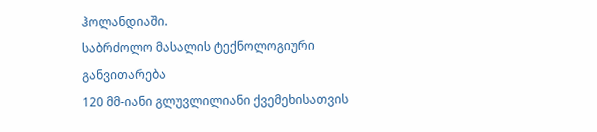ჰოლანდიაში.
საბრძოლო მასალის ტექნოლოგიური განვითარება
120 მმ-იანი გლუვლილიანი ქვემეხისათვის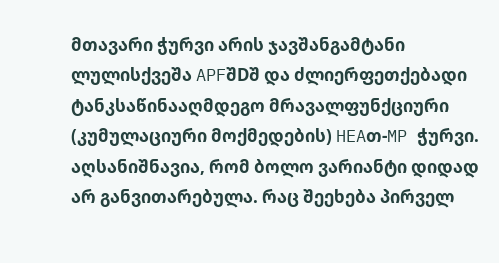მთავარი ჭურვი არის ჯავშანგამტანი ლულისქვეშა APFშDშ და ძლიერფეთქებადი ტანკსაწინააღმდეგო მრავალფუნქციური (კუმულაციური მოქმედების) HEAთ-MP ჭურვი. აღსანიშნავია, რომ ბოლო ვარიანტი დიდად არ განვითარებულა. რაც შეეხება პირველ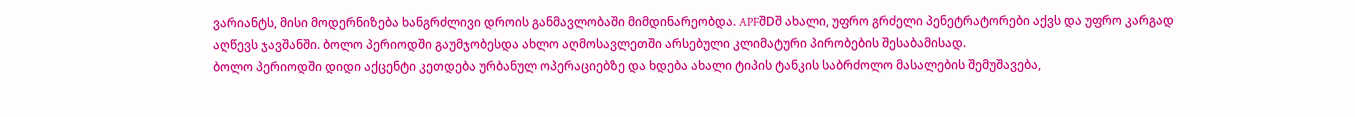ვარიანტს, მისი მოდერნიზება ხანგრძლივი დროის განმავლობაში მიმდინარეობდა. APFშDშ ახალი, უფრო გრძელი პენეტრატორები აქვს და უფრო კარგად აღწევს ჯავშანში. ბოლო პერიოდში გაუმჯობესდა ახლო აღმოსავლეთში არსებული კლიმატური პირობების შესაბამისად.
ბოლო პერიოდში დიდი აქცენტი კეთდება ურბანულ ოპერაციებზე და ხდება ახალი ტიპის ტანკის საბრძოლო მასალების შემუშავება,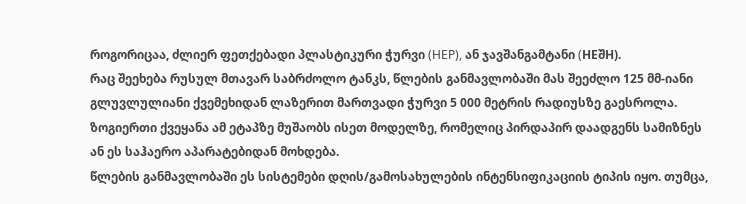როგორიცაა, ძლიერ ფეთქებადი პლასტიკური ჭურვი (HEP), ან ჯავშანგამტანი (HEშH).
რაც შეეხება რუსულ მთავარ საბრძოლო ტანკს, წლების განმავლობაში მას შეეძლო 125 მმ-იანი გლუვლულიანი ქვემეხიდან ლაზერით მართვადი ჭურვი 5 000 მეტრის რადიუსზე გაესროლა.
ზოგიერთი ქვეყანა ამ ეტაპზე მუშაობს ისეთ მოდელზე, რომელიც პირდაპირ დაადგენს სამიზნეს ან ეს საჰაერო აპარატებიდან მოხდება.
წლების განმავლობაში ეს სისტემები დღის/გამოსახულების ინტენსიფიკაციის ტიპის იყო. თუმცა,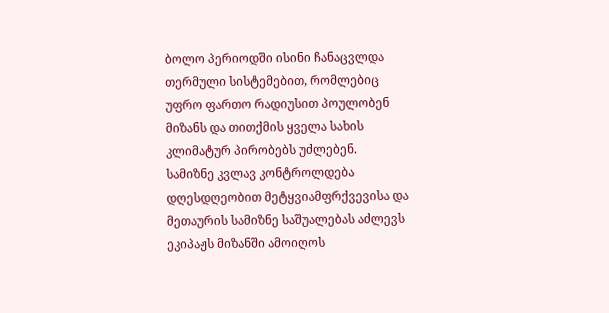ბოლო პერიოდში ისინი ჩანაცვლდა თერმული სისტემებით, რომლებიც უფრო ფართო რადიუსით პოულობენ მიზანს და თითქმის ყველა სახის კლიმატურ პირობებს უძლებენ.
სამიზნე კვლავ კონტროლდება
დღესდღეობით მეტყვიამფრქვევისა და მეთაურის სამიზნე საშუალებას აძლევს ეკიპაჟს მიზანში ამოიღოს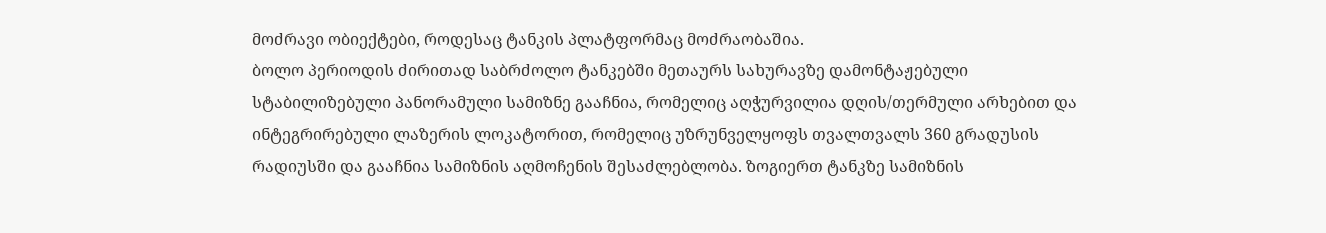მოძრავი ობიექტები, როდესაც ტანკის პლატფორმაც მოძრაობაშია.
ბოლო პერიოდის ძირითად საბრძოლო ტანკებში მეთაურს სახურავზე დამონტაჟებული სტაბილიზებული პანორამული სამიზნე გააჩნია, რომელიც აღჭურვილია დღის/თერმული არხებით და ინტეგრირებული ლაზერის ლოკატორით, რომელიც უზრუნველყოფს თვალთვალს 360 გრადუსის რადიუსში და გააჩნია სამიზნის აღმოჩენის შესაძლებლობა. ზოგიერთ ტანკზე სამიზნის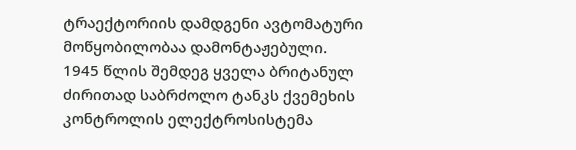ტრაექტორიის დამდგენი ავტომატური მოწყობილობაა დამონტაჟებული.
1945 წლის შემდეგ ყველა ბრიტანულ ძირითად საბრძოლო ტანკს ქვემეხის კონტროლის ელექტროსისტემა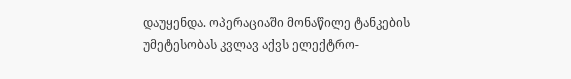დაუყენდა. ოპერაციაში მონაწილე ტანკების უმეტესობას კვლავ აქვს ელექტრო-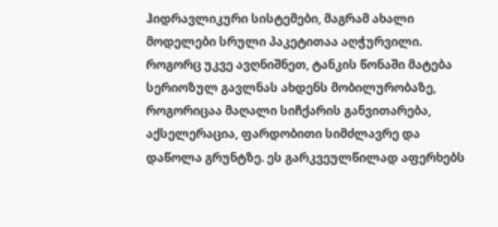ჰიდრავლიკური სისტემები, მაგრამ ახალი მოდელები სრული პაკეტითაა აღჭურვილი.
როგორც უკვე ავღნიშნეთ, ტანკის წონაში მატება სერიოზულ გავლნას ახდენს მობილურობაზე, როგორიცაა მაღალი სიჩქარის განვითარება, აქსელერაცია, ფარდობითი სიმძლავრე და დაწოლა გრუნტზე. ეს გარკვეულწილად აფერხებს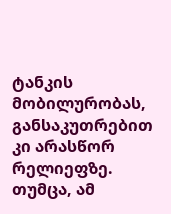ტანკის მობილურობას, განსაკუთრებით კი არასწორ რელიეფზე.
თუმცა, ამ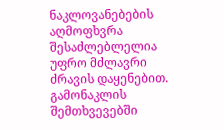ნაკლოვანებების აღმოფხვრა შესაძლებლელია უფრო მძლავრი ძრავის დაყენებით. გამონაკლის შემთხვევებში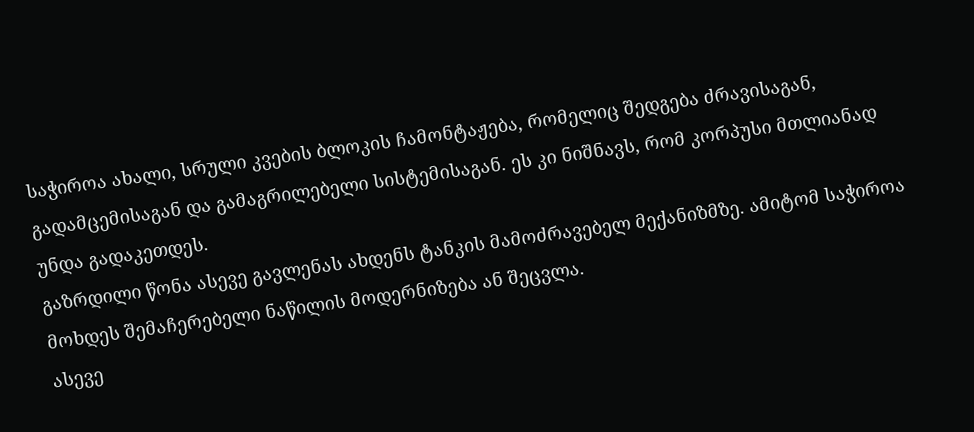საჭიროა ახალი, სრული კვების ბლოკის ჩამონტაჟება, რომელიც შედგება ძრავისაგან, გადამცემისაგან და გამაგრილებელი სისტემისაგან. ეს კი ნიშნავს, რომ კორპუსი მთლიანად უნდა გადაკეთდეს.
გაზრდილი წონა ასევე გავლენას ახდენს ტანკის მამოძრავებელ მექანიზმზე. ამიტომ საჭიროა მოხდეს შემაჩერებელი ნაწილის მოდერნიზება ან შეცვლა.
ასევე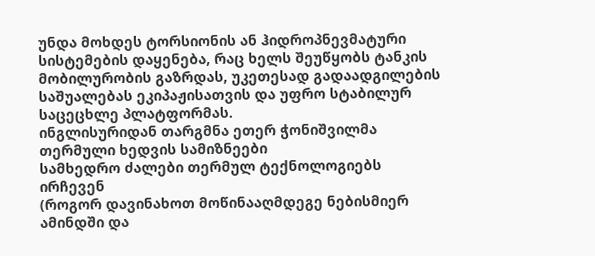უნდა მოხდეს ტორსიონის ან ჰიდროპნევმატური სისტემების დაყენება, რაც ხელს შეუწყობს ტანკის მობილურობის გაზრდას, უკეთესად გადაადგილების საშუალებას ეკიპაჟისათვის და უფრო სტაბილურ საცეცხლე პლატფორმას.
ინგლისურიდან თარგმნა ეთერ ჭონიშვილმა
თერმული ხედვის სამიზნეები
სამხედრო ძალები თერმულ ტექნოლოგიებს ირჩევენ
(როგორ დავინახოთ მოწინააღმდეგე ნებისმიერ ამინდში და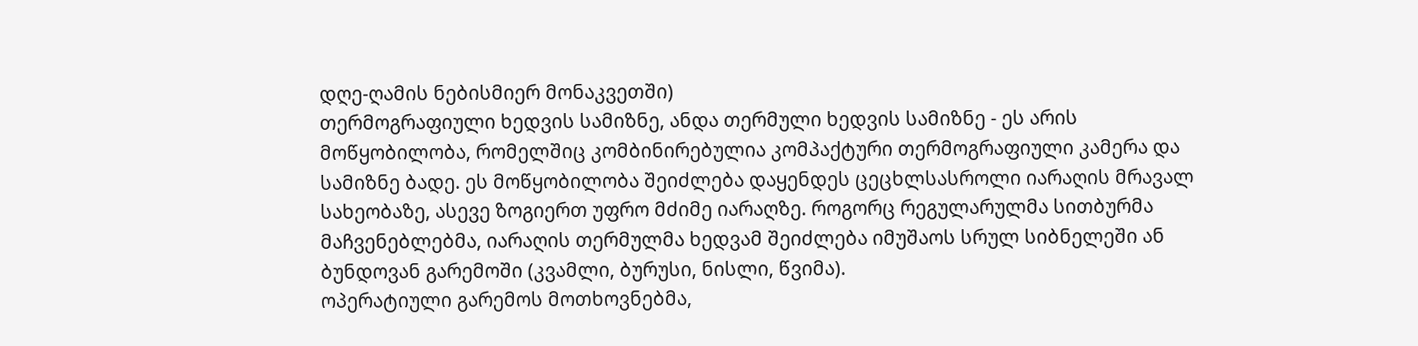დღე-ღამის ნებისმიერ მონაკვეთში)
თერმოგრაფიული ხედვის სამიზნე, ანდა თერმული ხედვის სამიზნე - ეს არის მოწყობილობა, რომელშიც კომბინირებულია კომპაქტური თერმოგრაფიული კამერა და სამიზნე ბადე. ეს მოწყობილობა შეიძლება დაყენდეს ცეცხლსასროლი იარაღის მრავალ სახეობაზე, ასევე ზოგიერთ უფრო მძიმე იარაღზე. როგორც რეგულარულმა სითბურმა მაჩვენებლებმა, იარაღის თერმულმა ხედვამ შეიძლება იმუშაოს სრულ სიბნელეში ან ბუნდოვან გარემოში (კვამლი, ბურუსი, ნისლი, წვიმა).
ოპერატიული გარემოს მოთხოვნებმა,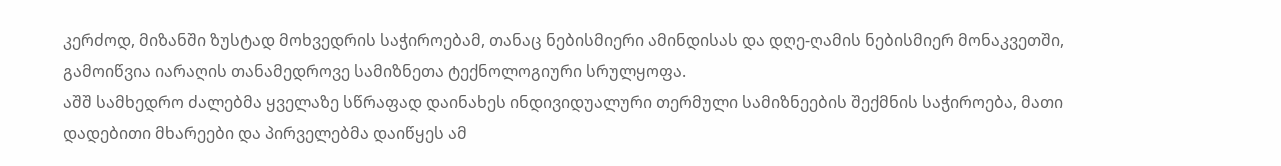კერძოდ, მიზანში ზუსტად მოხვედრის საჭიროებამ, თანაც ნებისმიერი ამინდისას და დღე-ღამის ნებისმიერ მონაკვეთში, გამოიწვია იარაღის თანამედროვე სამიზნეთა ტექნოლოგიური სრულყოფა.
აშშ სამხედრო ძალებმა ყველაზე სწრაფად დაინახეს ინდივიდუალური თერმული სამიზნეების შექმნის საჭიროება, მათი დადებითი მხარეები და პირველებმა დაიწყეს ამ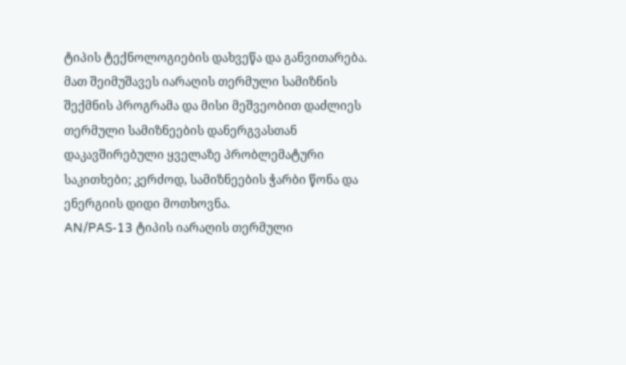ტიპის ტექნოლოგიების დახვეწა და განვითარება. მათ შეიმუშავეს იარაღის თერმული სამიზნის შექმნის პროგრამა და მისი მეშვეობით დაძლიეს თერმული სამიზნეების დანერგვასთან დაკავშირებული ყველაზე პრობლემატური საკითხები; კერძოდ, სამიზნეების ჭარბი წონა და ენერგიის დიდი მოთხოვნა.
AN/PAS-13 ტიპის იარაღის თერმული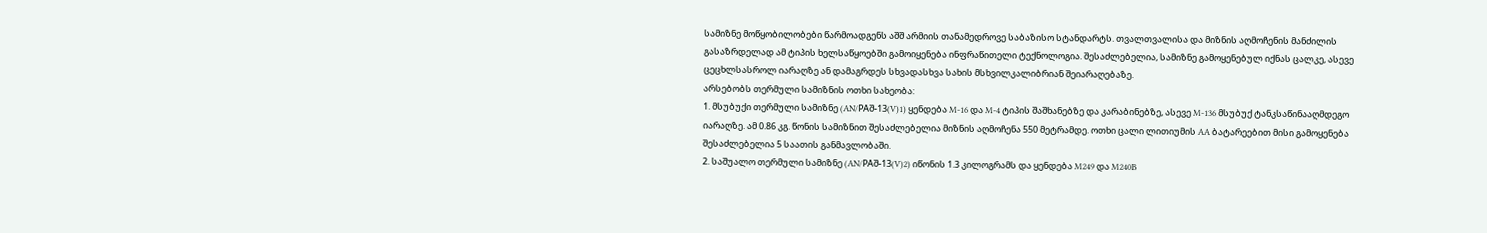სამიზნე მოწყობილობები წარმოადგენს აშშ არმიის თანამედროვე საბაზისო სტანდარტს. თვალთვალისა და მიზნის აღმოჩენის მანძილის გასაზრდელად ამ ტიპის ხელსაწყოებში გამოიყენება ინფრაწითელი ტექნოლოგია. შესაძლებელია, სამიზნე გამოყენებულ იქნას ცალკე, ასევე ცეცხლსასროლ იარაღზე ან დამაგრდეს სხვადასხვა სახის მსხვილკალიბრიან შეიარაღებაზე.
არსებობს თერმული სამიზნის ოთხი სახეობა:
1. მსუბუქი თერმული სამიზნე (AN/PAშ-13(V)1) ყენდება M-16 და M-4 ტიპის შაშხანებზე და კარაბინებზე, ასევე M-136 მსუბუქ ტანკსაწინააღმდეგო იარაღზე. ამ 0.86 კგ. წონის სამიზნით შესაძლებელია მიზნის აღმოჩენა 550 მეტრამდე. ოთხი ცალი ლითიუმის AA ბატარეებით მისი გამოყენება შესაძლებელია 5 საათის განმავლობაში.
2. საშუალო თერმული სამიზნე (AN/PAშ-13(V)2) იწონის 1.3 კილოგრამს და ყენდება M249 და M240B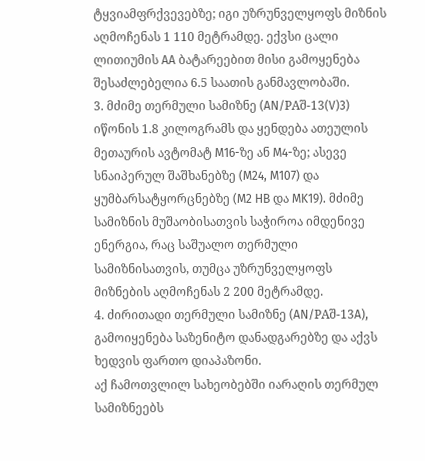ტყვიამფრქვევებზე; იგი უზრუნველყოფს მიზნის აღმოჩენას 1 110 მეტრამდე. ექვსი ცალი ლითიუმის AA ბატარეებით მისი გამოყენება შესაძლებელია 6.5 საათის განმავლობაში.
3. მძიმე თერმული სამიზნე (AN/PAშ-13(V)3) იწონის 1.8 კილოგრამს და ყენდება ათეულის მეთაურის ავტომატ M16-ზე ან M4-ზე; ასევე სნაიპერულ შაშხანებზე (M24, M107) და ყუმბარსატყორცნებზე (M2 HB და MK19). მძიმე სამიზნის მუშაობისათვის საჭიროა იმდენივე ენერგია, რაც საშუალო თერმული სამიზნისათვის, თუმცა უზრუნველყოფს მიზნების აღმოჩენას 2 200 მეტრამდე.
4. ძირითადი თერმული სამიზნე (AN/PAშ-13A), გამოიყენება საზენიტო დანადგარებზე და აქვს ხედვის ფართო დიაპაზონი.
აქ ჩამოთვლილ სახეობებში იარაღის თერმულ სამიზნეებს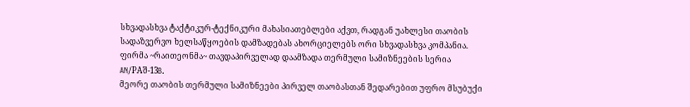სხვადასხვა ტაქტიკურ-ტექნიკური მახასიათებლები აქვთ, რადგან უახლესი თაობის სადაზვერვო ხელსაწყოების დამზადებას ახორციელებს ორი სხვადასხვა კომპანია.
ფირმა ~რაითეონმა~ თავდაპირველად დაამზადა თერმული სამიზნეების სერია AN/PAშ-13B.
მეორე თაობის თერმული სამიზნეები პირველ თაობასთან შედარებით უფრო მსუბუქი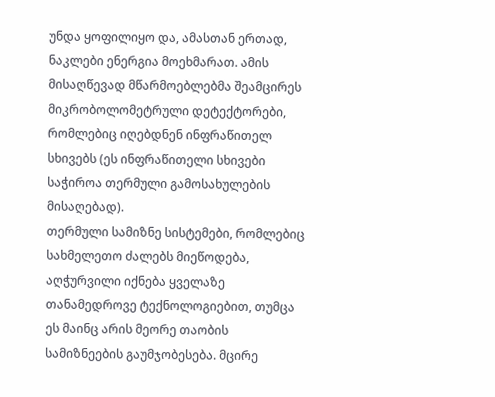უნდა ყოფილიყო და, ამასთან ერთად, ნაკლები ენერგია მოეხმარათ. ამის მისაღწევად მწარმოებლებმა შეამცირეს მიკრობოლომეტრული დეტექტორები, რომლებიც იღებდნენ ინფრაწითელ სხივებს (ეს ინფრაწითელი სხივები საჭიროა თერმული გამოსახულების მისაღებად).
თერმული სამიზნე სისტემები, რომლებიც სახმელეთო ძალებს მიეწოდება, აღჭურვილი იქნება ყველაზე თანამედროვე ტექნოლოგიებით, თუმცა ეს მაინც არის მეორე თაობის სამიზნეების გაუმჯობესება. მცირე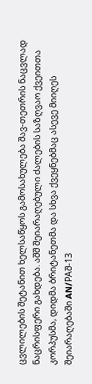ცვლილების შეტანით ხელსაწყოს გამოსახულება შავ-თეთრის ნაცვლად ნაცრისფერი გახდება. აშშ შეიარაღებული ძალების საზღვაო ქვეითთა კორპუსმა, დიდმა ბრიტანეთმა და სხვა ქვეყნებმაც ასევე მიიღეს შეიარაღებაში AN/PAშ-13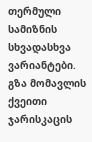თერმული სამიზნის სხვადასხვა ვარიანტები.
გზა მომავლის ქვეითი ჯარისკაცის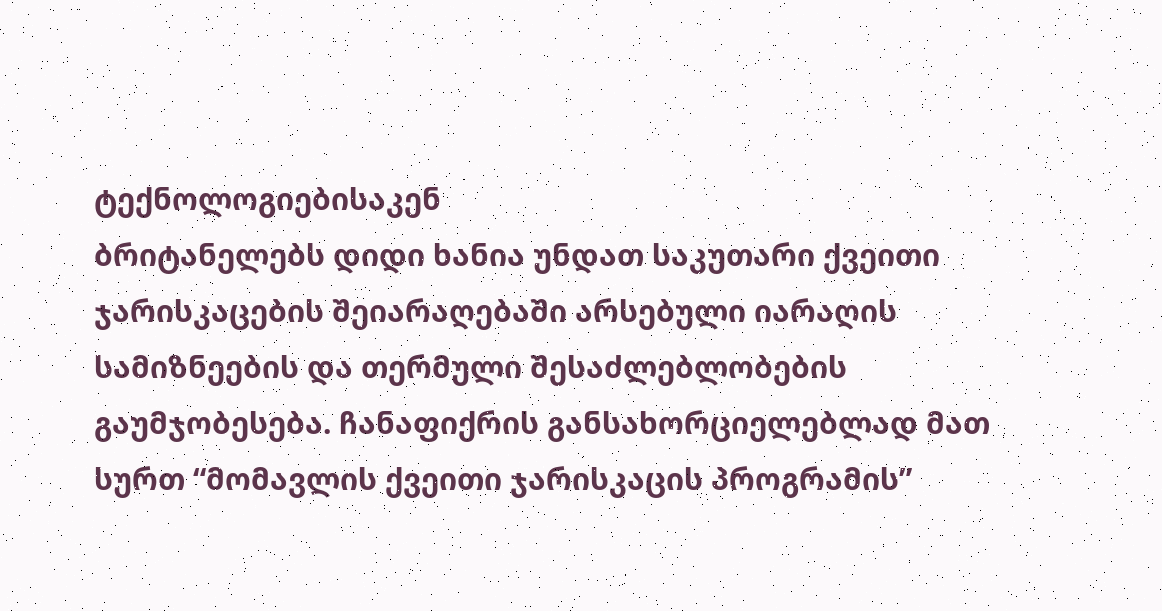ტექნოლოგიებისაკენ
ბრიტანელებს დიდი ხანია უნდათ საკუთარი ქვეითი ჯარისკაცების შეიარაღებაში არსებული იარაღის სამიზნეების და თერმული შესაძლებლობების გაუმჯობესება. ჩანაფიქრის განსახორციელებლად მათ სურთ “მომავლის ქვეითი ჯარისკაცის პროგრამის”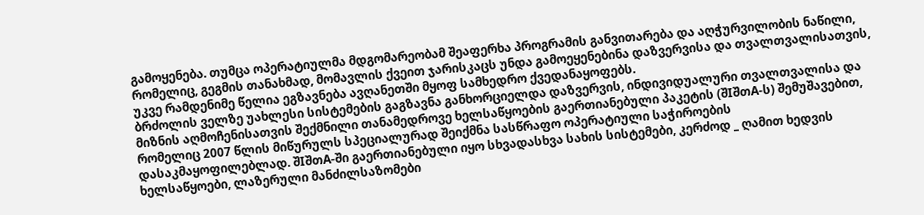გამოყენება. თუმცა ოპერატიულმა მდგომარეობამ შეაფერხა პროგრამის განვითარება და აღჭურვილობის ნაწილი, რომელიც, გეგმის თანახმად, მომავლის ქვეით ჯარისკაცს უნდა გამოეყენებინა დაზვერვისა და თვალთვალისათვის, უკვე რამდენიმე წელია ეგზავნება ავღანეთში მყოფ სამხედრო ქვედანაყოფებს.
ბრძოლის ველზე უახლესი სისტემების გაგზავნა განხორციელდა დაზვერვის, ინდივიდუალური თვალთვალისა და მიზნის აღმოჩენისათვის შექმნილი თანამედროვე ხელსაწყოების გაერთიანებული პაკეტის (შIშთA-ს) შემუშავებით, რომელიც 2007 წლის მიწურულს სპეციალურად შეიქმნა სასწრაფო ოპერატიული საჭიროების დასაკმაყოფილებლად. შIშთA-ში გაერთიანებული იყო სხვადასხვა სახის სისტემები, კერძოდ _ ღამით ხედვის ხელსაწყოები, ლაზერული მანძილსაზომები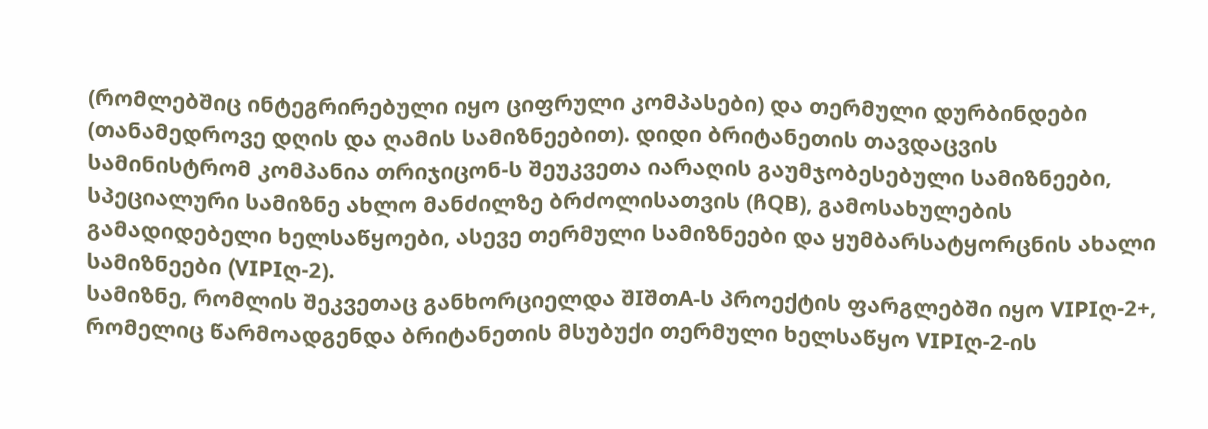(რომლებშიც ინტეგრირებული იყო ციფრული კომპასები) და თერმული დურბინდები (თანამედროვე დღის და ღამის სამიზნეებით). დიდი ბრიტანეთის თავდაცვის სამინისტრომ კომპანია თრიჯიცონ-ს შეუკვეთა იარაღის გაუმჯობესებული სამიზნეები, სპეციალური სამიზნე ახლო მანძილზე ბრძოლისათვის (ჩQB), გამოსახულების გამადიდებელი ხელსაწყოები, ასევე თერმული სამიზნეები და ყუმბარსატყორცნის ახალი სამიზნეები (VIPIღ-2).
სამიზნე, რომლის შეკვეთაც განხორციელდა შIშთA-ს პროექტის ფარგლებში იყო VIPIღ-2+, რომელიც წარმოადგენდა ბრიტანეთის მსუბუქი თერმული ხელსაწყო VIPIღ-2-ის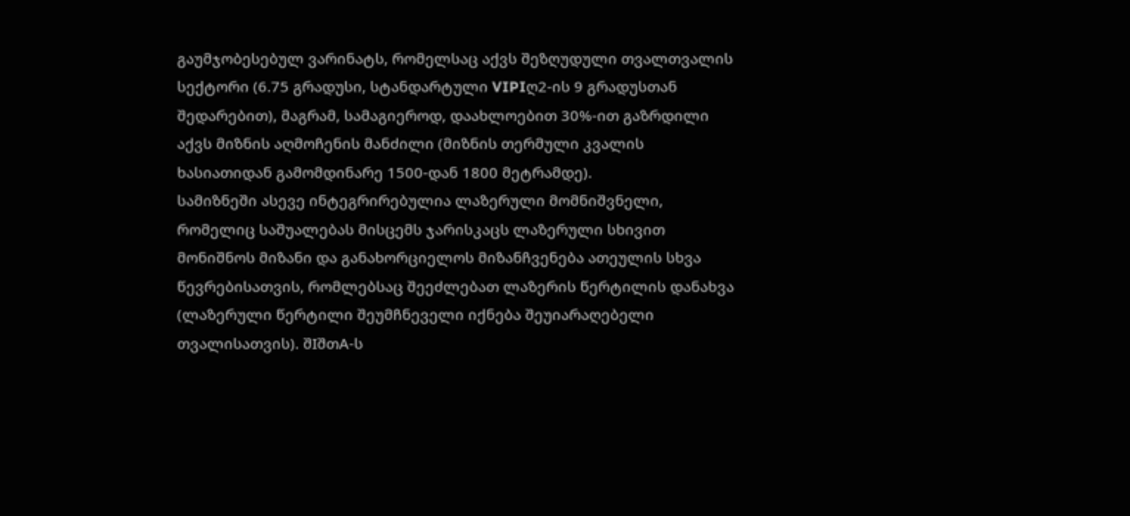გაუმჯობესებულ ვარინატს, რომელსაც აქვს შეზღუდული თვალთვალის სექტორი (6.75 გრადუსი, სტანდარტული VIPIღ2-ის 9 გრადუსთან შედარებით), მაგრამ, სამაგიეროდ, დაახლოებით 30%-ით გაზრდილი აქვს მიზნის აღმოჩენის მანძილი (მიზნის თერმული კვალის ხასიათიდან გამომდინარე 1500-დან 1800 მეტრამდე).
სამიზნეში ასევე ინტეგრირებულია ლაზერული მომნიშვნელი, რომელიც საშუალებას მისცემს ჯარისკაცს ლაზერული სხივით მონიშნოს მიზანი და განახორციელოს მიზანჩვენება ათეულის სხვა წევრებისათვის, რომლებსაც შეეძლებათ ლაზერის წერტილის დანახვა (ლაზერული წერტილი შეუმჩნეველი იქნება შეუიარაღებელი თვალისათვის). შIშთA-ს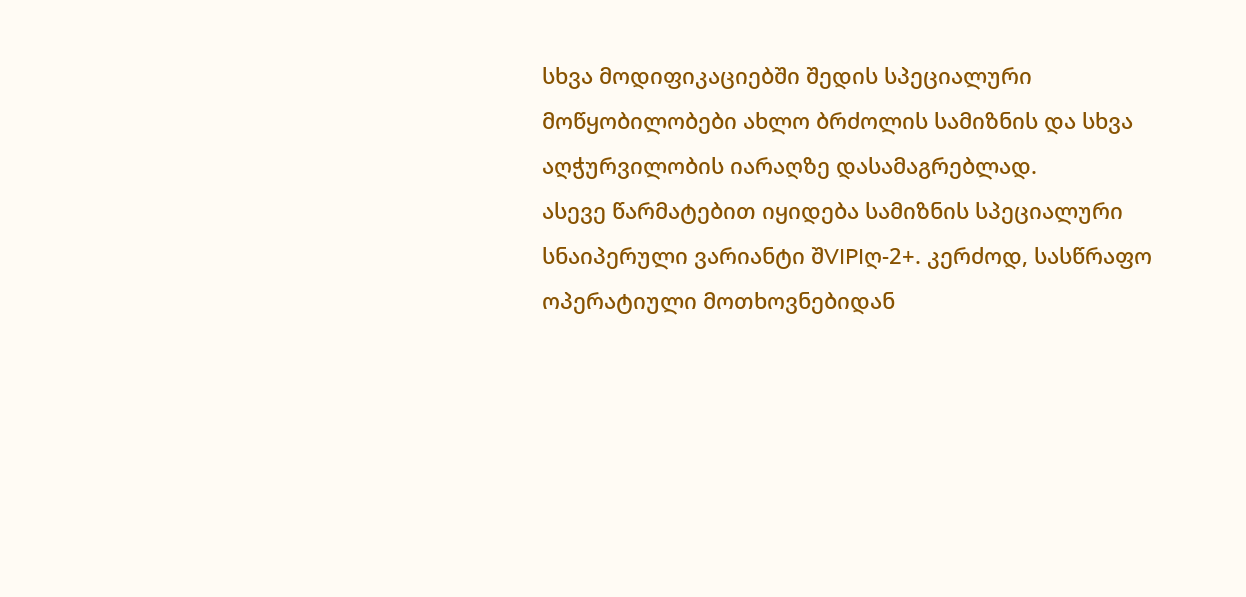სხვა მოდიფიკაციებში შედის სპეციალური მოწყობილობები ახლო ბრძოლის სამიზნის და სხვა აღჭურვილობის იარაღზე დასამაგრებლად.
ასევე წარმატებით იყიდება სამიზნის სპეციალური სნაიპერული ვარიანტი შVIPIღ-2+. კერძოდ, სასწრაფო ოპერატიული მოთხოვნებიდან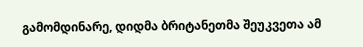გამომდინარე, დიდმა ბრიტანეთმა შეუკვეთა ამ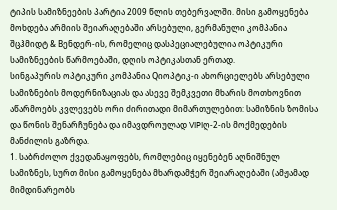ტიპის სამიზნეების პარტია 2009 წლის თებერვალში. მისი გამოყენება მოხდება არმიის შეიარაღებაში არსებული, გერმანული კომპანია შცჰმიდტ & Bენდერ-ის, რომელიც დასპეციალებულია ოპტიკური სამიზნეების წარმოებაში, დღის ოპტიკასთან ერთად.
სინგაპურის ოპტიკური კომპანია Qიოპტიკ-ი ახორციელებს არსებული სამიზნების მოდერნიზაციას და ასევე შემკვეთი მხარის მოთხოვნით აწარმოებს კვლევებს ორი ძირითადი მიმართულებით: სამიზნის ზომისა და წონის შენარჩუნება და იმავდროულად VIPIღ-2-ის მოქმედების მანძილის გაზრდა.
1. საბრძოლო ქვედანაყოფებს, რომლებიც იყენებენ აღნიშნულ სამიზნეს, სურთ მისი გამოყენება მხარდამჭერ შეიარაღებაში (ამჟამად მიმდინარეობს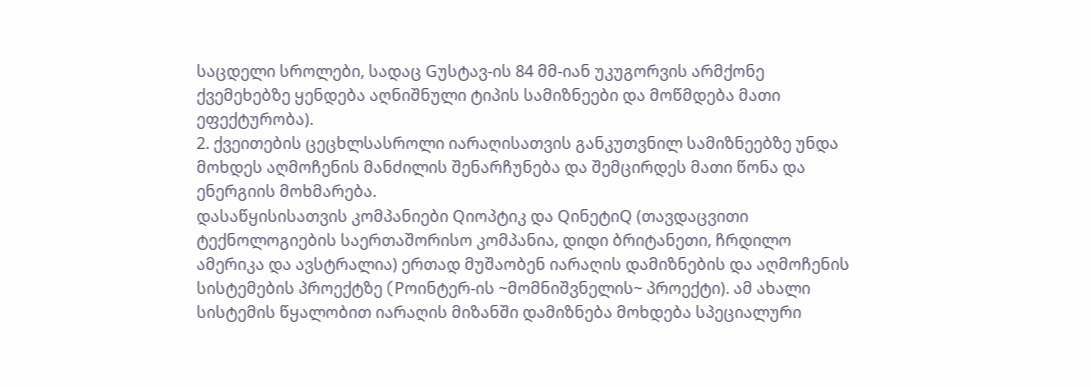საცდელი სროლები, სადაც Gუსტავ-ის 84 მმ-იან უკუგორვის არმქონე ქვემეხებზე ყენდება აღნიშნული ტიპის სამიზნეები და მოწმდება მათი ეფექტურობა).
2. ქვეითების ცეცხლსასროლი იარაღისათვის განკუთვნილ სამიზნეებზე უნდა მოხდეს აღმოჩენის მანძილის შენარჩუნება და შემცირდეს მათი წონა და ენერგიის მოხმარება.
დასაწყისისათვის კომპანიები Qიოპტიკ და QინეტიQ (თავდაცვითი ტექნოლოგიების საერთაშორისო კომპანია, დიდი ბრიტანეთი, ჩრდილო ამერიკა და ავსტრალია) ერთად მუშაობენ იარაღის დამიზნების და აღმოჩენის სისტემების პროექტზე (Pოინტერ-ის ~მომნიშვნელის~ პროექტი). ამ ახალი სისტემის წყალობით იარაღის მიზანში დამიზნება მოხდება სპეციალური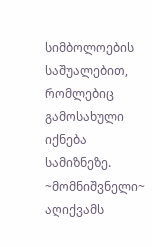სიმბოლოების საშუალებით, რომლებიც გამოსახული იქნება სამიზნეზე.
~მომნიშვნელი~ აღიქვამს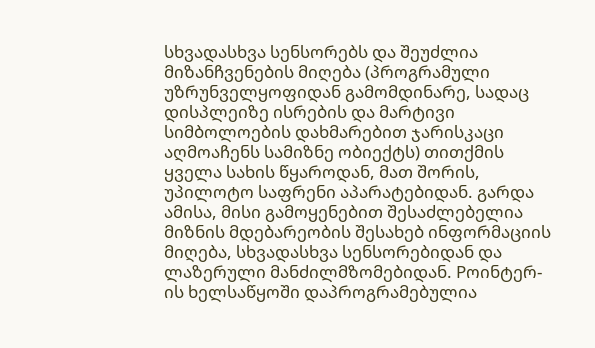სხვადასხვა სენსორებს და შეუძლია მიზანჩვენების მიღება (პროგრამული უზრუნველყოფიდან გამომდინარე, სადაც დისპლეიზე ისრების და მარტივი სიმბოლოების დახმარებით ჯარისკაცი აღმოაჩენს სამიზნე ობიექტს) თითქმის ყველა სახის წყაროდან, მათ შორის, უპილოტო საფრენი აპარატებიდან. გარდა ამისა, მისი გამოყენებით შესაძლებელია მიზნის მდებარეობის შესახებ ინფორმაციის მიღება, სხვადასხვა სენსორებიდან და ლაზერული მანძილმზომებიდან. Pოინტერ-ის ხელსაწყოში დაპროგრამებულია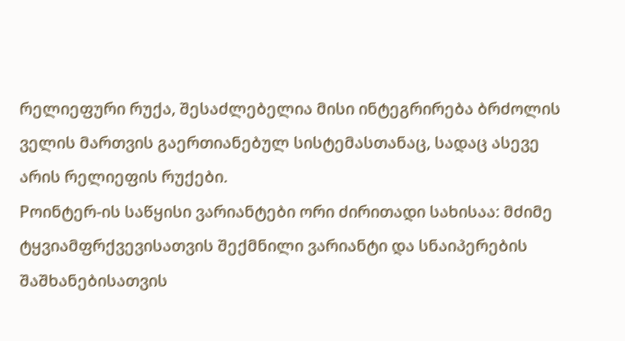რელიეფური რუქა, შესაძლებელია მისი ინტეგრირება ბრძოლის ველის მართვის გაერთიანებულ სისტემასთანაც, სადაც ასევე არის რელიეფის რუქები.
Pოინტერ-ის საწყისი ვარიანტები ორი ძირითადი სახისაა: მძიმე ტყვიამფრქვევისათვის შექმნილი ვარიანტი და სნაიპერების შაშხანებისათვის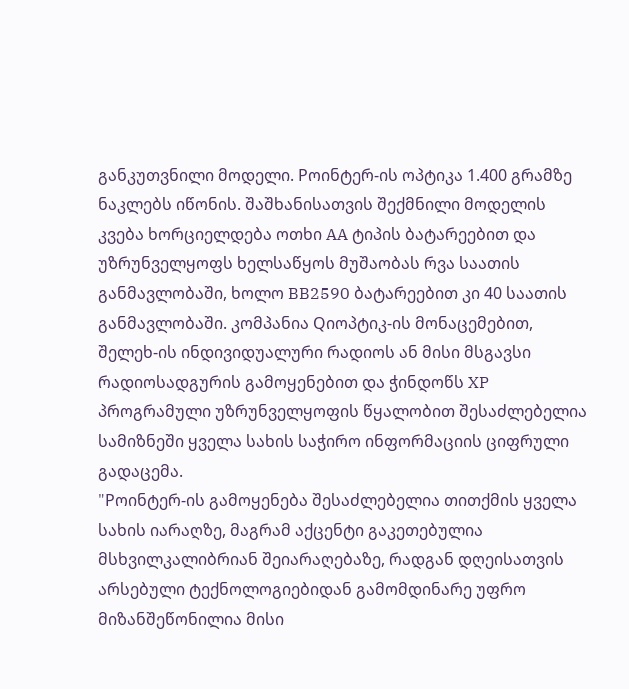განკუთვნილი მოდელი. Pოინტერ-ის ოპტიკა 1.400 გრამზე ნაკლებს იწონის. შაშხანისათვის შექმნილი მოდელის კვება ხორციელდება ოთხი AA ტიპის ბატარეებით და უზრუნველყოფს ხელსაწყოს მუშაობას რვა საათის განმავლობაში, ხოლო BB2590 ბატარეებით კი 40 საათის განმავლობაში. კომპანია Qიოპტიკ-ის მონაცემებით, შელეხ-ის ინდივიდუალური რადიოს ან მისი მსგავსი რადიოსადგურის გამოყენებით და ჭინდოწს XP პროგრამული უზრუნველყოფის წყალობით შესაძლებელია სამიზნეში ყველა სახის საჭირო ინფორმაციის ციფრული გადაცემა.
"Pოინტერ-ის გამოყენება შესაძლებელია თითქმის ყველა სახის იარაღზე, მაგრამ აქცენტი გაკეთებულია მსხვილკალიბრიან შეიარაღებაზე, რადგან დღეისათვის არსებული ტექნოლოგიებიდან გამომდინარე უფრო მიზანშეწონილია მისი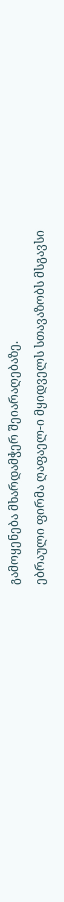გამოყენება მხარდამჭერ შეიარაღებაზე.
ებრაული ფირმა ღაფაელ-ი მყიდველს სთავაზობს მსგავსი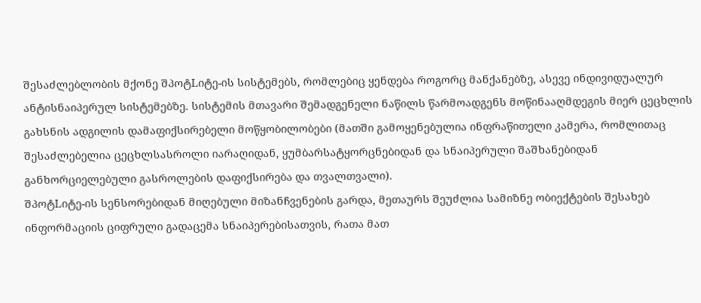შესაძლებლობის მქონე შპოტLიტე-ის სისტემებს, რომლებიც ყენდება როგორც მანქანებზე, ასევე ინდივიდუალურ ანტისნაიპერულ სისტემებზე. სისტემის მთავარი შემადგენელი ნაწილს წარმოადგენს მოწინააღმდეგის მიერ ცეცხლის გახსნის ადგილის დამაფიქსირებელი მოწყობილობები (მათში გამოყენებულია ინფრაწითელი კამერა, რომლითაც შესაძლებელია ცეცხლსასროლი იარაღიდან, ყუმბარსატყორცნებიდან და სნაიპერული შაშხანებიდან განხორციელებული გასროლების დაფიქსირება და თვალთვალი).
შპოტLიტე-ის სენსორებიდან მიღებული მიზანჩვენების გარდა, მეთაურს შეუძლია სამიზნე ობიექტების შესახებ ინფორმაციის ციფრული გადაცემა სნაიპერებისათვის, რათა მათ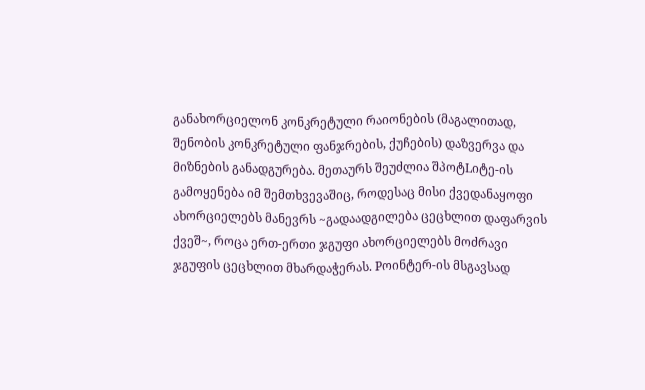განახორციელონ კონკრეტული რაიონების (მაგალითად, შენობის კონკრეტული ფანჯრების, ქუჩების) დაზვერვა და მიზნების განადგურება. მეთაურს შეუძლია შპოტLიტე-ის გამოყენება იმ შემთხვევაშიც, როდესაც მისი ქვედანაყოფი ახორციელებს მანევრს ~გადაადგილება ცეცხლით დაფარვის ქვეშ~, როცა ერთ-ერთი ჯგუფი ახორციელებს მოძრავი ჯგუფის ცეცხლით მხარდაჭერას. Pოინტერ-ის მსგავსად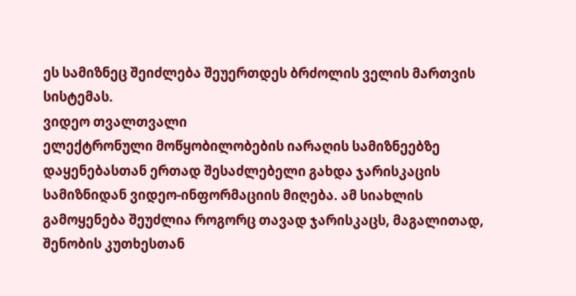ეს სამიზნეც შეიძლება შეუერთდეს ბრძოლის ველის მართვის სისტემას.
ვიდეო თვალთვალი
ელექტრონული მოწყობილობების იარაღის სამიზნეებზე დაყენებასთან ერთად შესაძლებელი გახდა ჯარისკაცის სამიზნიდან ვიდეო-ინფორმაციის მიღება. ამ სიახლის გამოყენება შეუძლია როგორც თავად ჯარისკაცს, მაგალითად, შენობის კუთხესთან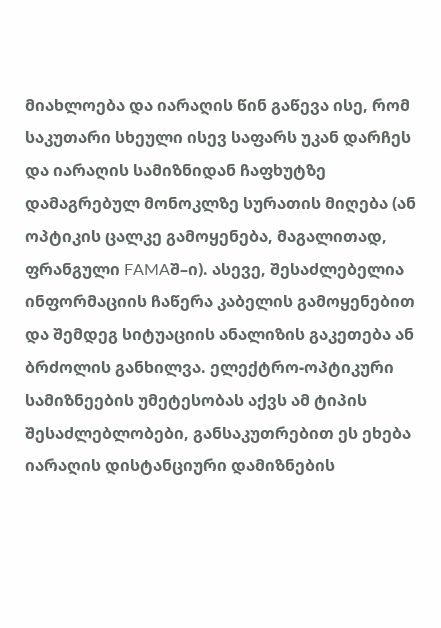მიახლოება და იარაღის წინ გაწევა ისე, რომ საკუთარი სხეული ისევ საფარს უკან დარჩეს და იარაღის სამიზნიდან ჩაფხუტზე დამაგრებულ მონოკლზე სურათის მიღება (ან ოპტიკის ცალკე გამოყენება, მაგალითად, ფრანგული FAMAშ–ი). ასევე, შესაძლებელია ინფორმაციის ჩაწერა კაბელის გამოყენებით და შემდეგ სიტუაციის ანალიზის გაკეთება ან ბრძოლის განხილვა. ელექტრო-ოპტიკური სამიზნეების უმეტესობას აქვს ამ ტიპის შესაძლებლობები, განსაკუთრებით ეს ეხება იარაღის დისტანციური დამიზნების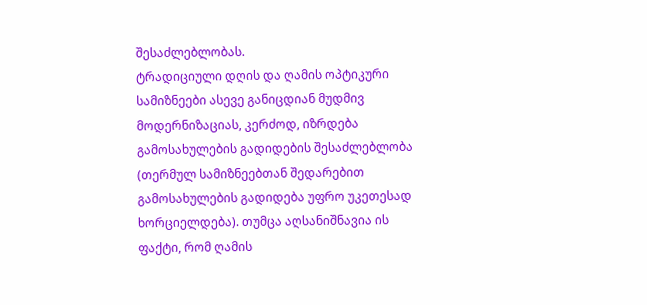შესაძლებლობას.
ტრადიციული დღის და ღამის ოპტიკური სამიზნეები ასევე განიცდიან მუდმივ მოდერნიზაციას, კერძოდ, იზრდება გამოსახულების გადიდების შესაძლებლობა (თერმულ სამიზნეებთან შედარებით გამოსახულების გადიდება უფრო უკეთესად ხორციელდება). თუმცა აღსანიშნავია ის ფაქტი, რომ ღამის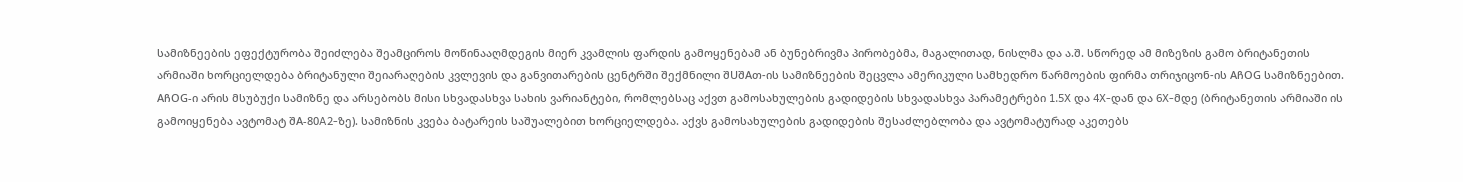სამიზნეების ეფექტურობა შეიძლება შეამციროს მოწინააღმდეგის მიერ კვამლის ფარდის გამოყენებამ ან ბუნებრივმა პირობებმა, მაგალითად, ნისლმა და ა.შ. სწორედ ამ მიზეზის გამო ბრიტანეთის არმიაში ხორციელდება ბრიტანული შეიარაღების კვლევის და განვითარების ცენტრში შექმნილი შUშAთ-ის სამიზნეების შეცვლა ამერიკული სამხედრო წარმოების ფირმა თრიჯიცონ-ის AჩOG სამიზნეებით.
AჩOG-ი არის მსუბუქი სამიზნე და არსებობს მისი სხვადასხვა სახის ვარიანტები, რომლებსაც აქვთ გამოსახულების გადიდების სხვადასხვა პარამეტრები 1.5X და 4X-დან და 6X-მდე (ბრიტანეთის არმიაში ის გამოიყენება ავტომატ შA-80A2-ზე). სამიზნის კვება ბატარეის საშუალებით ხორციელდება. აქვს გამოსახულების გადიდების შესაძლებლობა და ავტომატურად აკეთებს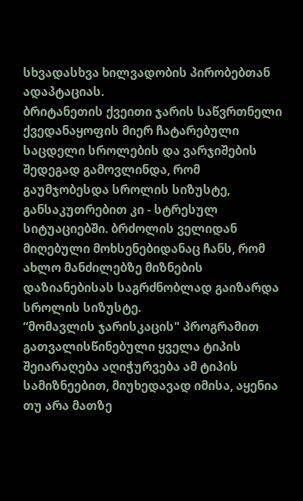სხვადასხვა ხილვადობის პირობებთან ადაპტაციას.
ბრიტანეთის ქვეითი ჯარის საწვრთნელი ქვედანაყოფის მიერ ჩატარებული საცდელი სროლების და ვარჯიშების შედეგად გამოვლინდა, რომ გაუმჯობესდა სროლის სიზუსტე, განსაკუთრებით კი - სტრესულ სიტუაციებში. ბრძოლის ველიდან მიღებული მოხსენებიდანაც ჩანს, რომ ახლო მანძილებზე მიზნების დაზიანებისას საგრძნობლად გაიზარდა სროლის სიზუსტე.
“მომავლის ჯარისკაცის" პროგრამით გათვალისწინებული ყველა ტიპის შეიარაღება აღიჭურვება ამ ტიპის სამიზნეებით, მიუხედავად იმისა, აყენია თუ არა მათზე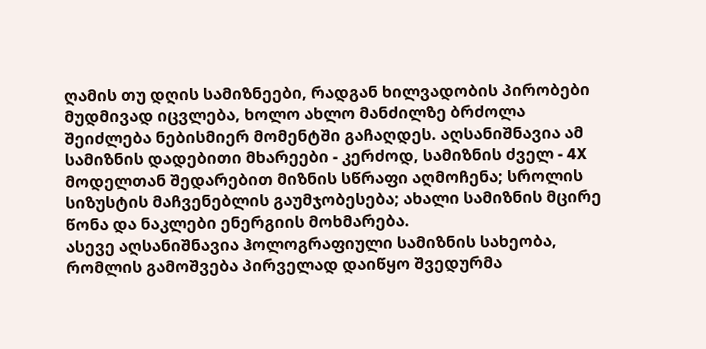ღამის თუ დღის სამიზნეები, რადგან ხილვადობის პირობები მუდმივად იცვლება, ხოლო ახლო მანძილზე ბრძოლა შეიძლება ნებისმიერ მომენტში გაჩაღდეს. აღსანიშნავია ამ სამიზნის დადებითი მხარეები - კერძოდ, სამიზნის ძველ - 4X მოდელთან შედარებით მიზნის სწრაფი აღმოჩენა; სროლის სიზუსტის მაჩვენებლის გაუმჯობესება; ახალი სამიზნის მცირე წონა და ნაკლები ენერგიის მოხმარება.
ასევე აღსანიშნავია ჰოლოგრაფიული სამიზნის სახეობა, რომლის გამოშვება პირველად დაიწყო შვედურმა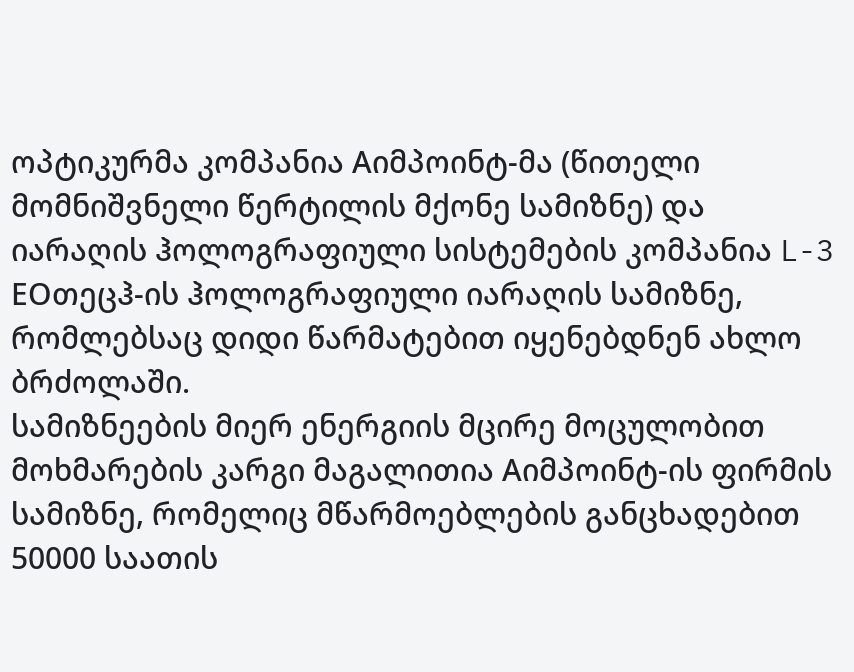ოპტიკურმა კომპანია Aიმპოინტ-მა (წითელი მომნიშვნელი წერტილის მქონე სამიზნე) და იარაღის ჰოლოგრაფიული სისტემების კომპანია L-3 EOთეცჰ-ის ჰოლოგრაფიული იარაღის სამიზნე, რომლებსაც დიდი წარმატებით იყენებდნენ ახლო ბრძოლაში.
სამიზნეების მიერ ენერგიის მცირე მოცულობით მოხმარების კარგი მაგალითია Aიმპოინტ-ის ფირმის სამიზნე, რომელიც მწარმოებლების განცხადებით 50000 საათის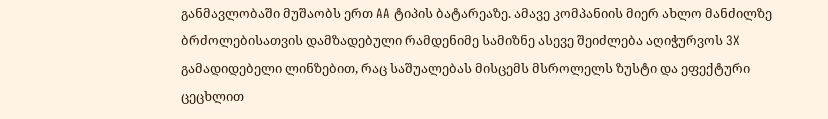განმავლობაში მუშაობს ერთ AA ტიპის ბატარეაზე. ამავე კომპანიის მიერ ახლო მანძილზე ბრძოლებისათვის დამზადებული რამდენიმე სამიზნე ასევე შეიძლება აღიჭურვოს 3X გამადიდებელი ლინზებით, რაც საშუალებას მისცემს მსროლელს ზუსტი და ეფექტური ცეცხლით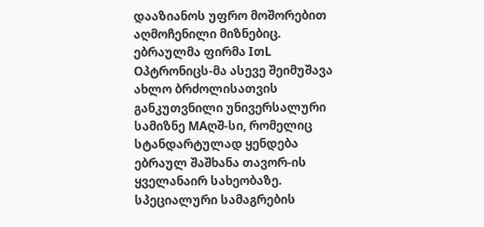დააზიანოს უფრო მოშორებით აღმოჩენილი მიზნებიც.
ებრაულმა ფირმა IთL Oპტრონიცს-მა ასევე შეიმუშავა ახლო ბრძოლისათვის განკუთვნილი უნივერსალური სამიზნე MAღშ-სი, რომელიც სტანდარტულად ყენდება ებრაულ შაშხანა თავორ-ის ყველანაირ სახეობაზე. სპეციალური სამაგრების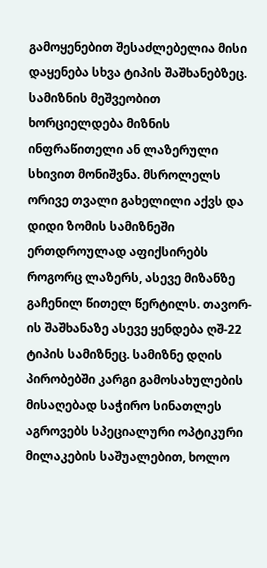გამოყენებით შესაძლებელია მისი დაყენება სხვა ტიპის შაშხანებზეც. სამიზნის მეშვეობით ხორციელდება მიზნის ინფრაწითელი ან ლაზერული სხივით მონიშვნა. მსროლელს ორივე თვალი გახელილი აქვს და დიდი ზომის სამიზნეში ერთდროულად აფიქსირებს როგორც ლაზერს, ასევე მიზანზე გაჩენილ წითელ წერტილს. თავორ-ის შაშხანაზე ასევე ყენდება ღშ-22 ტიპის სამიზნეც. სამიზნე დღის პირობებში კარგი გამოსახულების მისაღებად საჭირო სინათლეს აგროვებს სპეციალური ოპტიკური მილაკების საშუალებით, ხოლო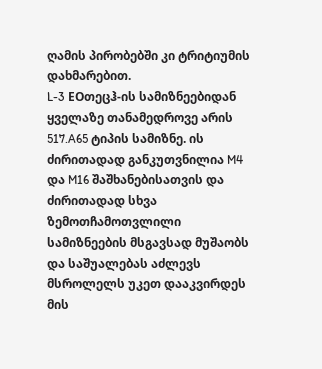ღამის პირობებში კი ტრიტიუმის დახმარებით.
L-3 EOთეცჰ-ის სამიზნეებიდან ყველაზე თანამედროვე არის 517.A65 ტიპის სამიზნე. ის ძირითადად განკუთვნილია M4 და M16 შაშხანებისათვის და ძირითადად სხვა ზემოთჩამოთვლილი სამიზნეების მსგავსად მუშაობს და საშუალებას აძლევს მსროლელს უკეთ დააკვირდეს მის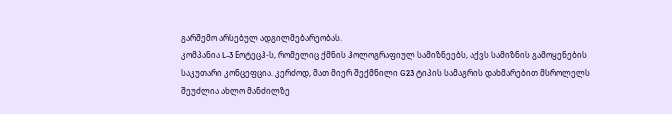გარშემო არსებულ ადგილმებარეობას.
კომპანია L-3 Eოტეცჰ-ს, რომელიც ქმნის ჰოლოგრაფიულ სამიზნეებს, აქვს სამიზნის გამოყენების საკუთარი კონცეფცია. კერძოდ, მათ მიერ შექმნილი G23 ტიპის სამაგრის დახმარებით მსროლელს შეუძლია ახლო მანძილზე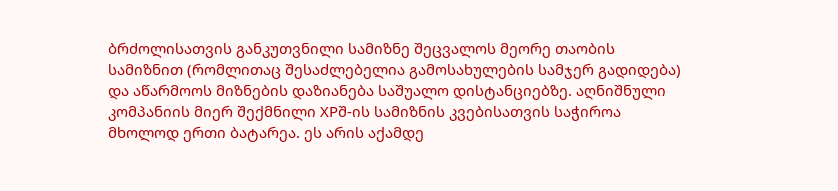ბრძოლისათვის განკუთვნილი სამიზნე შეცვალოს მეორე თაობის სამიზნით (რომლითაც შესაძლებელია გამოსახულების სამჯერ გადიდება) და აწარმოოს მიზნების დაზიანება საშუალო დისტანციებზე. აღნიშნული კომპანიის მიერ შექმნილი XPშ-ის სამიზნის კვებისათვის საჭიროა მხოლოდ ერთი ბატარეა. ეს არის აქამდე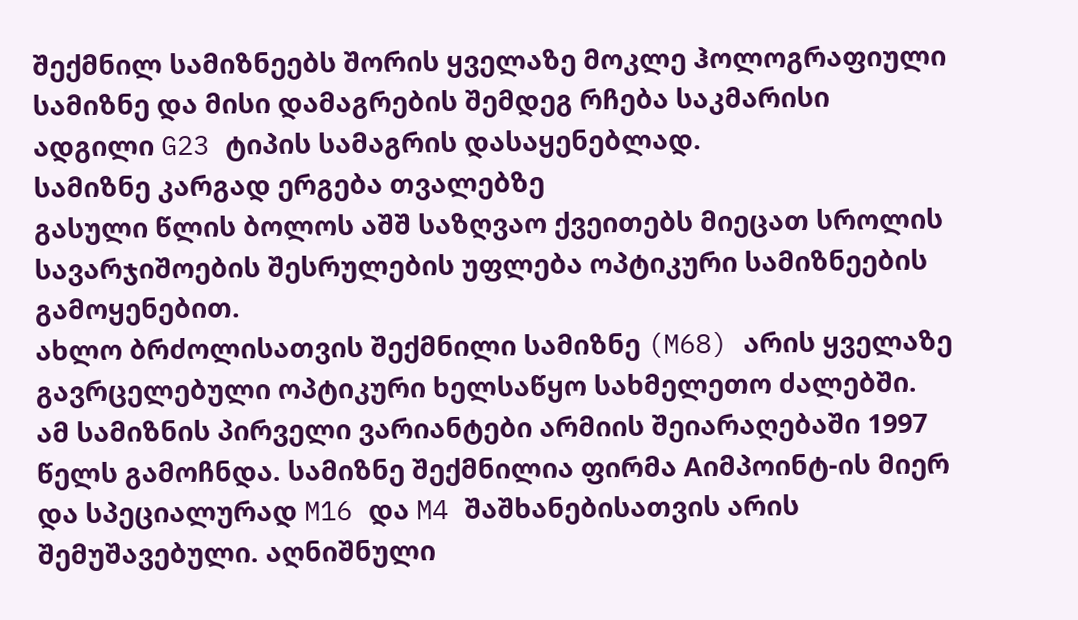შექმნილ სამიზნეებს შორის ყველაზე მოკლე ჰოლოგრაფიული სამიზნე და მისი დამაგრების შემდეგ რჩება საკმარისი ადგილი G23 ტიპის სამაგრის დასაყენებლად.
სამიზნე კარგად ერგება თვალებზე
გასული წლის ბოლოს აშშ საზღვაო ქვეითებს მიეცათ სროლის სავარჯიშოების შესრულების უფლება ოპტიკური სამიზნეების გამოყენებით.
ახლო ბრძოლისათვის შექმნილი სამიზნე (M68) არის ყველაზე გავრცელებული ოპტიკური ხელსაწყო სახმელეთო ძალებში. ამ სამიზნის პირველი ვარიანტები არმიის შეიარაღებაში 1997 წელს გამოჩნდა. სამიზნე შექმნილია ფირმა Aიმპოინტ-ის მიერ და სპეციალურად M16 და M4 შაშხანებისათვის არის შემუშავებული. აღნიშნული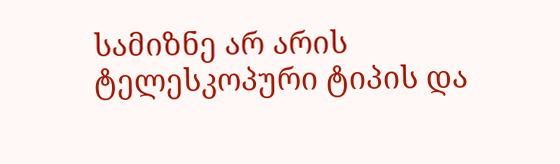სამიზნე არ არის ტელესკოპური ტიპის და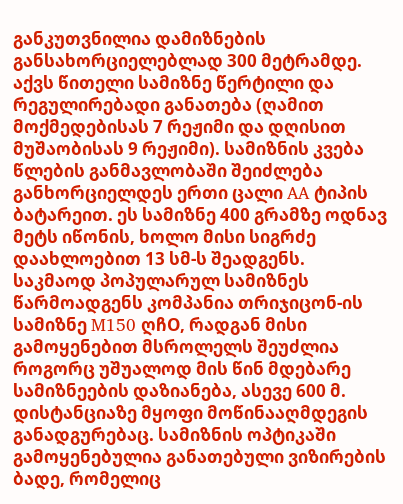განკუთვნილია დამიზნების განსახორციელებლად 300 მეტრამდე. აქვს წითელი სამიზნე წერტილი და რეგულირებადი განათება (ღამით მოქმედებისას 7 რეჟიმი და დღისით მუშაობისას 9 რეჟიმი). სამიზნის კვება წლების განმავლობაში შეიძლება განხორციელდეს ერთი ცალი AA ტიპის ბატარეით. ეს სამიზნე 400 გრამზე ოდნავ მეტს იწონის, ხოლო მისი სიგრძე დაახლოებით 13 სმ-ს შეადგენს.
საკმაოდ პოპულარულ სამიზნეს წარმოადგენს კომპანია თრიჯიცონ-ის სამიზნე M150 ღჩO, რადგან მისი გამოყენებით მსროლელს შეუძლია როგორც უშუალოდ მის წინ მდებარე სამიზნეების დაზიანება, ასევე 600 მ. დისტანციაზე მყოფი მოწინააღმდეგის განადგურებაც. სამიზნის ოპტიკაში გამოყენებულია განათებული ვიზირების ბადე, რომელიც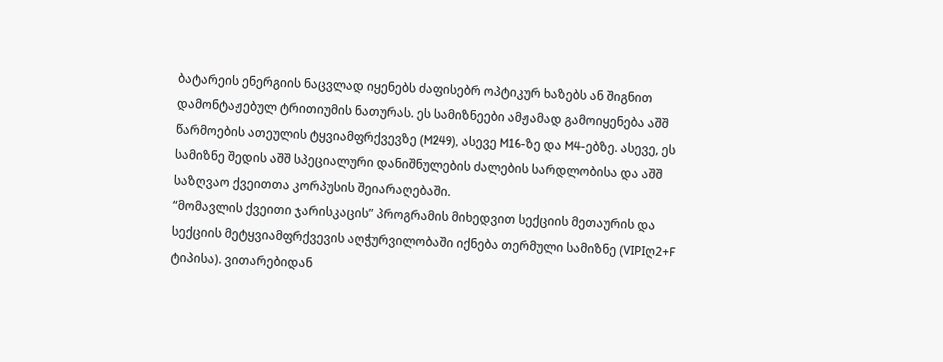ბატარეის ენერგიის ნაცვლად იყენებს ძაფისებრ ოპტიკურ ხაზებს ან შიგნით დამონტაჟებულ ტრითიუმის ნათურას. ეს სამიზნეები ამჟამად გამოიყენება აშშ წარმოების ათეულის ტყვიამფრქვევზე (M249), ასევე M16-ზე და M4-ებზე. ასევე, ეს სამიზნე შედის აშშ სპეციალური დანიშნულების ძალების სარდლობისა და აშშ საზღვაო ქვეითთა კორპუსის შეიარაღებაში.
“მომავლის ქვეითი ჯარისკაცის” პროგრამის მიხედვით სექციის მეთაურის და სექციის მეტყვიამფრქვევის აღჭურვილობაში იქნება თერმული სამიზნე (VIPIღ2+F ტიპისა). ვითარებიდან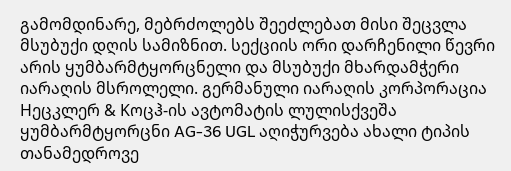გამომდინარე, მებრძოლებს შეეძლებათ მისი შეცვლა მსუბუქი დღის სამიზნით. სექციის ორი დარჩენილი წევრი არის ყუმბარმტყორცნელი და მსუბუქი მხარდამჭერი იარაღის მსროლელი. გერმანული იარაღის კორპორაცია Hეცკლერ & Kოცჰ-ის ავტომატის ლულისქვეშა ყუმბარმტყორცნი AG-36 UGL აღიჭურვება ახალი ტიპის თანამედროვე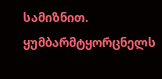სამიზნით. ყუმბარმტყორცნელს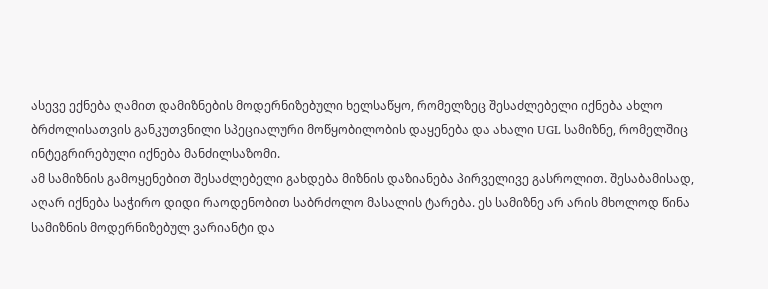ასევე ექნება ღამით დამიზნების მოდერნიზებული ხელსაწყო, რომელზეც შესაძლებელი იქნება ახლო ბრძოლისათვის განკუთვნილი სპეციალური მოწყობილობის დაყენება და ახალი UGL სამიზნე, რომელშიც ინტეგრირებული იქნება მანძილსაზომი.
ამ სამიზნის გამოყენებით შესაძლებელი გახდება მიზნის დაზიანება პირველივე გასროლით. შესაბამისად, აღარ იქნება საჭირო დიდი რაოდენობით საბრძოლო მასალის ტარება. ეს სამიზნე არ არის მხოლოდ წინა სამიზნის მოდერნიზებულ ვარიანტი და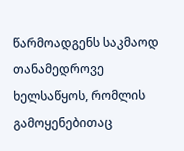წარმოადგენს საკმაოდ თანამედროვე ხელსაწყოს, რომლის გამოყენებითაც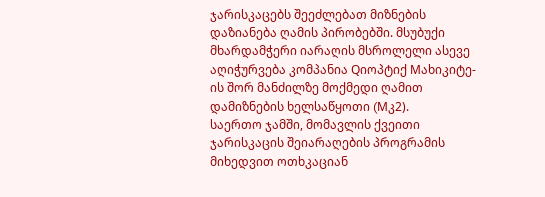ჯარისკაცებს შეეძლებათ მიზნების დაზიანება ღამის პირობებში. მსუბუქი მხარდამჭერი იარაღის მსროლელი ასევე აღიჭურვება კომპანია Qიოპტიქ Mახიკიტე-ის შორ მანძილზე მოქმედი ღამით დამიზნების ხელსაწყოთი (Mკ2).
საერთო ჯამში, მომავლის ქვეითი ჯარისკაცის შეიარაღების პროგრამის მიხედვით ოთხკაციან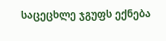საცეცხლე ჯგუფს ექნება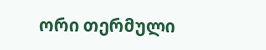ორი თერმული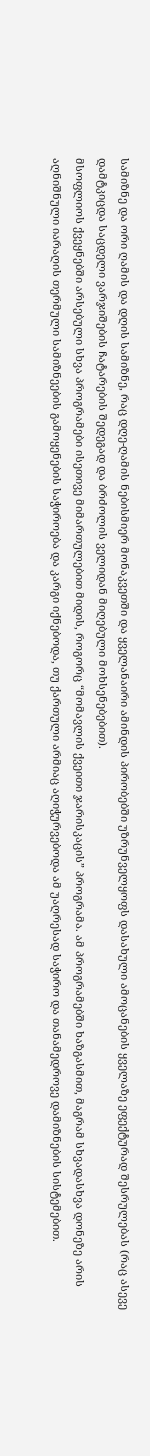სამიზნე და ორი ღამის და დღის სამიზნე, რაც დღე-ღამის ნებისმიერ მონაკვეთში და ყველანაირი ამინდის პირობებში უზრუნველყოფს დასახული ამოცანების ყველაზე ეფექტურად შესრულებას (რაც ასევე დამტკიცდა საცდელი ვარჯიშების ჩატარების შედეგად და ბრძოლის ველიდან მიღებული მოხსენებებით).
მსოფლიოს ქვეყნებში არსებული სხვა პროგრამები ისეთივე მიმართულებით მიდის, როგორც “მომავლის ქვეითი ჯარისკაცის” პროგრამა. ამ პროგრამებში ხაზგასმით, მაგრამ სხვადასხვა დონეზე არის აღნიშნული იარაღის თერმული სამიზნეების გამოყენების საჭიროება და კარგი იქნებოდა, თუ ქართული არმიაც აღიჭურვებოდა ამ უაღრესად საჭირო და თანამედროვე დამიზნების სისტემებით.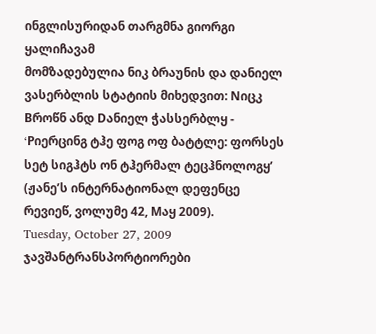ინგლისურიდან თარგმნა გიორგი ყალიჩავამ
მომზადებულია ნიკ ბრაუნის და დანიელ ვასერბლის სტატიის მიხედვით: Nიცკ Bროწნ ანდ Dანიელ ჭასსერბლყ - ‘Pიერცინგ ტჰე ფოგ ოფ ბატტლე: ფორსეს სეტ სიგჰტს ონ ტჰერმალ ტეცჰნოლოგყ’ (ჟანე’ს ინტერნატიონალ დეფენცე რევიეწ, ვოლუმე 42, Mაყ 2009).
Tuesday, October 27, 2009
ჯავშანტრანსპორტიორები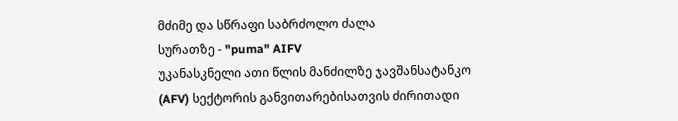მძიმე და სწრაფი საბრძოლო ძალა
სურათზე - "puma" AIFV
უკანასკნელი ათი წლის მანძილზე ჯავშანსატანკო (AFV) სექტორის განვითარებისათვის ძირითადი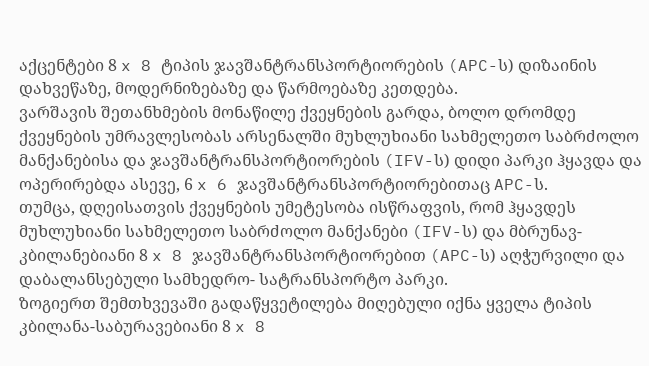აქცენტები 8 x 8 ტიპის ჯავშანტრანსპორტიორების (APC-ს) დიზაინის დახვეწაზე, მოდერნიზებაზე და წარმოებაზე კეთდება.
ვარშავის შეთანხმების მონაწილე ქვეყნების გარდა, ბოლო დრომდე ქვეყნების უმრავლესობას არსენალში მუხლუხიანი სახმელეთო საბრძოლო მანქანებისა და ჯავშანტრანსპორტიორების (IFV-ს) დიდი პარკი ჰყავდა და ოპერირებდა ასევე, 6 x 6 ჯავშანტრანსპორტიორებითაც APC-ს.
თუმცა, დღეისათვის ქვეყნების უმეტესობა ისწრაფვის, რომ ჰყავდეს მუხლუხიანი სახმელეთო საბრძოლო მანქანები (IFV-ს) და მბრუნავ-კბილანებიანი 8 x 8 ჯავშანტრანსპორტიორებით (APC-ს) აღჭურვილი და დაბალანსებული სამხედრო- სატრანსპორტო პარკი.
ზოგიერთ შემთხვევაში გადაწყვეტილება მიღებული იქნა ყველა ტიპის კბილანა-საბურავებიანი 8 x 8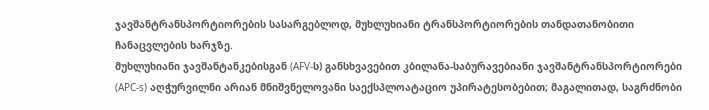ჯავშანტრანსპორტიორების სასარგებლოდ, მუხლუხიანი ტრანსპორტიორების თანდათანობითი ჩანაცვლების ხარჯზე.
მუხლუხიანი ჯავშანტანკებისგან (AFV-ს) განსხვავებით კბილანა-საბურავებიანი ჯავშანტრანსპორტიორები (APC-s) აღჭურვილნი არიან მნიშვნელოვანი საექსპლოატაციო უპირატესობებით; მაგალითად, საგრძნობი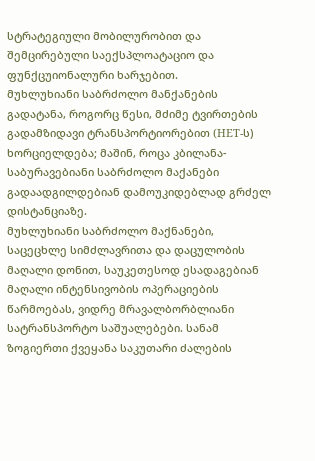სტრატეგიული მობილურობით და შემცირებული საექსპლოატაციო და ფუნქცუიონალური ხარჯებით.
მუხლუხიანი საბრძოლო მანქანების გადატანა, როგორც წესი, მძიმე ტვირთების გადამზიდავი ტრანსპორტიორებით (HET-ს) ხორციელდება; მაშინ, როცა კბილანა- საბურავებიანი საბრძოლო მაქანები გადაადგილდებიან დამოუკიდებლად გრძელ დისტანციაზე.
მუხლუხიანი საბრძოლო მაქნანები, საცეცხლე სიმძლავრითა და დაცულობის მაღალი დონით, საუკეთესოდ ესადაგებიან მაღალი ინტენსივობის ოპერაციების წარმოებას, ვიდრე მრავალბორბლიანი სატრანსპორტო საშუალებები. სანამ ზოგიერთი ქვეყანა საკუთარი ძალების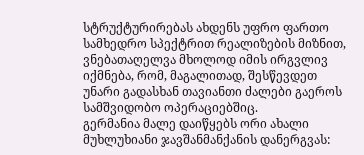სტრუქტურირებას ახდენს უფრო ფართო სამხედრო სპექტრით რეალიზების მიზნით, ვნებათაღელვა მხოლოდ იმის ირგვლივ იქმნება, რომ, მაგალითად, შესწევდეთ უნარი გადასხან თავიანთი ძალები გაეროს სამშვიდობო ოპერაციებშიც.
გერმანია მალე დაიწყებს ორი ახალი მუხლუხიანი ჯავშანმანქანის დანერგვას: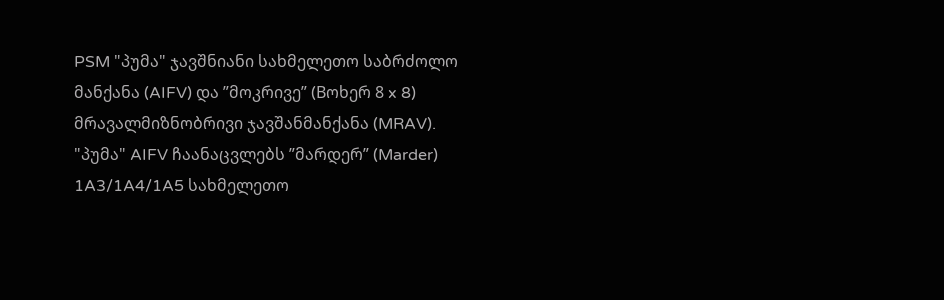PSM "პუმა" ჯავშნიანი სახმელეთო საბრძოლო მანქანა (AIFV) და ”მოკრივე” (Bოხერ 8 x 8) მრავალმიზნობრივი ჯავშანმანქანა (MRAV).
"პუმა" AIFV ჩაანაცვლებს ”მარდერ” (Marder) 1A3/1A4/1A5 სახმელეთო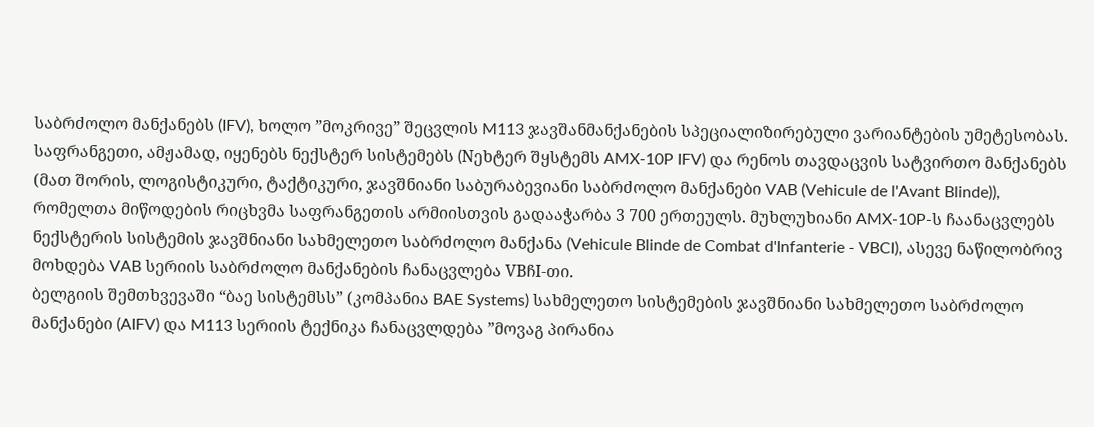საბრძოლო მანქანებს (IFV), ხოლო ”მოკრივე” შეცვლის M113 ჯავშანმანქანების სპეციალიზირებული ვარიანტების უმეტესობას.
საფრანგეთი, ამჟამად, იყენებს ნექსტერ სისტემებს (Nეხტერ შყსტემს AMX-10P IFV) და რენოს თავდაცვის სატვირთო მანქანებს (მათ შორის, ლოგისტიკური, ტაქტიკური, ჯავშნიანი საბურაბევიანი საბრძოლო მანქანები VAB (Vehicule de l'Avant Blinde)), რომელთა მიწოდების რიცხვმა საფრანგეთის არმიისთვის გადააჭარბა 3 700 ერთეულს. მუხლუხიანი AMX-10P-ს ჩაანაცვლებს ნექსტერის სისტემის ჯავშნიანი სახმელეთო საბრძოლო მანქანა (Vehicule Blinde de Combat d'Infanterie - VBCI), ასევე ნაწილობრივ მოხდება VAB სერიის საბრძოლო მანქანების ჩანაცვლება VBჩI-თი.
ბელგიის შემთხვევაში “ბაე სისტემსს” (კომპანია BAE Systems) სახმელეთო სისტემების ჯავშნიანი სახმელეთო საბრძოლო მანქანები (AIFV) და M113 სერიის ტექნიკა ჩანაცვლდება ”მოვაგ პირანია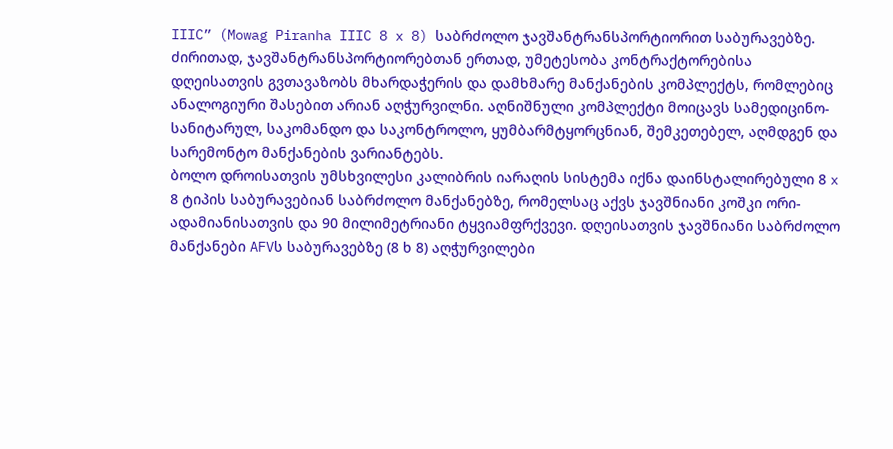IIIC” (Mowag Piranha IIIC 8 x 8) საბრძოლო ჯავშანტრანსპორტიორით საბურავებზე. ძირითად, ჯავშანტრანსპორტიორებთან ერთად, უმეტესობა კონტრაქტორებისა დღეისათვის გვთავაზობს მხარდაჭერის და დამხმარე მანქანების კომპლექტს, რომლებიც ანალოგიური შასებით არიან აღჭურვილნი. აღნიშნული კომპლექტი მოიცავს სამედიცინო-სანიტარულ, საკომანდო და საკონტროლო, ყუმბარმტყორცნიან, შემკეთებელ, აღმდგენ და სარემონტო მანქანების ვარიანტებს.
ბოლო დროისათვის უმსხვილესი კალიბრის იარაღის სისტემა იქნა დაინსტალირებული 8 x 8 ტიპის საბურავებიან საბრძოლო მანქანებზე, რომელსაც აქვს ჯავშნიანი კოშკი ორი-ადამიანისათვის და 90 მილიმეტრიანი ტყვიამფრქვევი. დღეისათვის ჯავშნიანი საბრძოლო მანქანები AFVს საბურავებზე (8 ხ 8) აღჭურვილები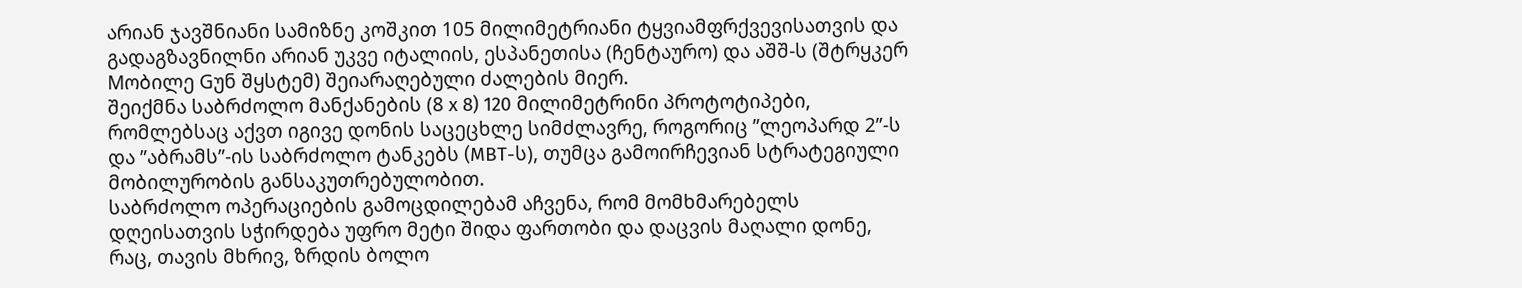არიან ჯავშნიანი სამიზნე კოშკით 105 მილიმეტრიანი ტყვიამფრქვევისათვის და გადაგზავნილნი არიან უკვე იტალიის, ესპანეთისა (ჩენტაურო) და აშშ-ს (შტრყკერ Mობილე Gუნ შყსტემ) შეიარაღებული ძალების მიერ.
შეიქმნა საბრძოლო მანქანების (8 x 8) 120 მილიმეტრინი პროტოტიპები, რომლებსაც აქვთ იგივე დონის საცეცხლე სიმძლავრე, როგორიც ”ლეოპარდ 2”-ს და ”აბრამს”-ის საბრძოლო ტანკებს (MBT-ს), თუმცა გამოირჩევიან სტრატეგიული მობილურობის განსაკუთრებულობით.
საბრძოლო ოპერაციების გამოცდილებამ აჩვენა, რომ მომხმარებელს დღეისათვის სჭირდება უფრო მეტი შიდა ფართობი და დაცვის მაღალი დონე, რაც, თავის მხრივ, ზრდის ბოლო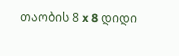თაობის 8 x 8 დიდი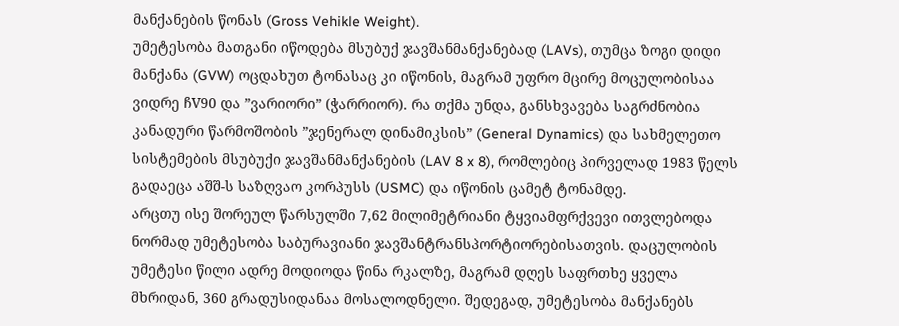მანქანების წონას (Gross Vehikle Weight).
უმეტესობა მათგანი იწოდება მსუბუქ ჯავშანმანქანებად (LAVs), თუმცა ზოგი დიდი მანქანა (GVW) ოცდახუთ ტონასაც კი იწონის, მაგრამ უფრო მცირე მოცულობისაა ვიდრე ჩV90 და ”ვარიორი” (ჭარრიორ). რა თქმა უნდა, განსხვავება საგრძნობია კანადური წარმოშობის ”ჯენერალ დინამიკსის” (General Dynamics) და სახმელეთო სისტემების მსუბუქი ჯავშანმანქანების (LAV 8 x 8), რომლებიც პირველად 1983 წელს გადაეცა აშშ-ს საზღვაო კორპუსს (USMC) და იწონის ცამეტ ტონამდე.
არცთუ ისე შორეულ წარსულში 7,62 მილიმეტრიანი ტყვიამფრქვევი ითვლებოდა ნორმად უმეტესობა საბურავიანი ჯავშანტრანსპორტიორებისათვის. დაცულობის უმეტესი წილი ადრე მოდიოდა წინა რკალზე, მაგრამ დღეს საფრთხე ყველა მხრიდან, 360 გრადუსიდანაა მოსალოდნელი. შედეგად, უმეტესობა მანქანებს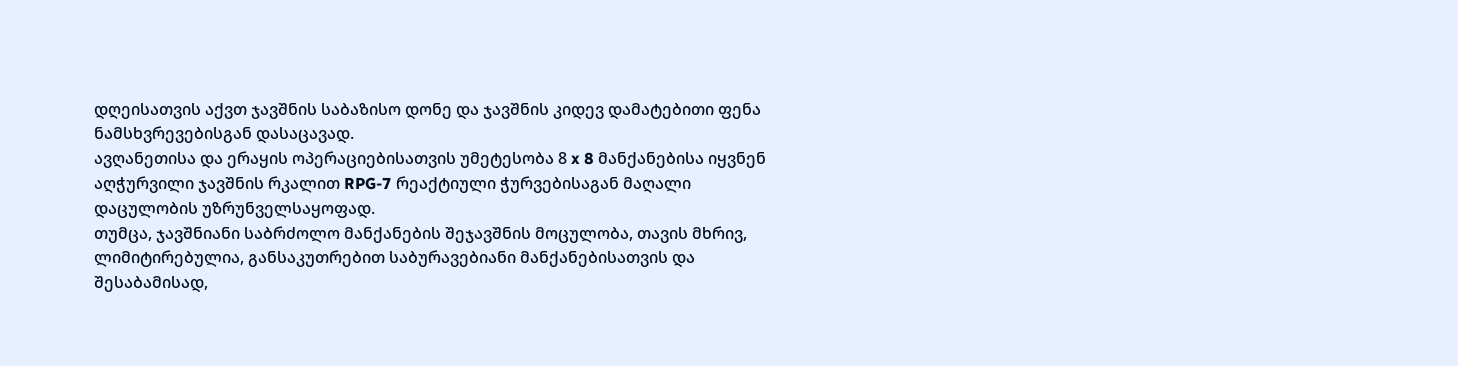დღეისათვის აქვთ ჯავშნის საბაზისო დონე და ჯავშნის კიდევ დამატებითი ფენა ნამსხვრევებისგან დასაცავად.
ავღანეთისა და ერაყის ოპერაციებისათვის უმეტესობა 8 x 8 მანქანებისა იყვნენ აღჭურვილი ჯავშნის რკალით RPG-7 რეაქტიული ჭურვებისაგან მაღალი დაცულობის უზრუნველსაყოფად.
თუმცა, ჯავშნიანი საბრძოლო მანქანების შეჯავშნის მოცულობა, თავის მხრივ, ლიმიტირებულია, განსაკუთრებით საბურავებიანი მანქანებისათვის და შესაბამისად,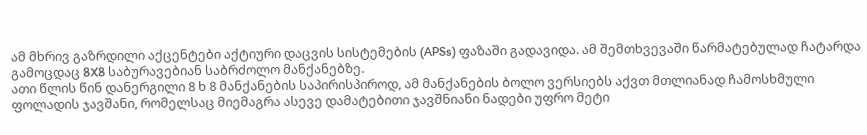ამ მხრივ გაზრდილი აქცენტები აქტიური დაცვის სისტემების (APSs) ფაზაში გადავიდა. ამ შემთხვევაში წარმატებულად ჩატარდა გამოცდაც 8X8 საბურავებიან საბრძოლო მანქანებზე.
ათი წლის წინ დანერგილი 8 ხ 8 მანქანების საპირისპიროდ, ამ მანქანების ბოლო ვერსიებს აქვთ მთლიანად ჩამოსხმული ფოლადის ჯავშანი, რომელსაც მიემაგრა ასევე დამატებითი ჯავშნიანი ნადები უფრო მეტი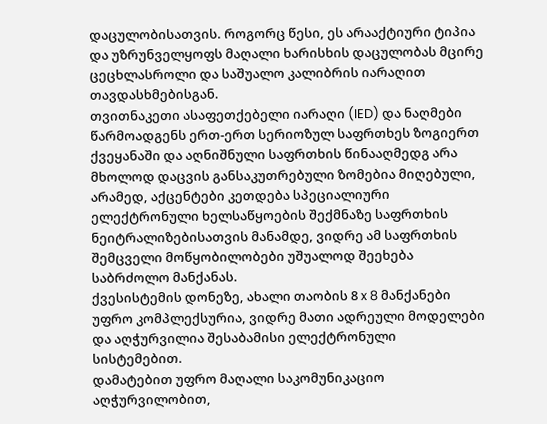დაცულობისათვის. როგორც წესი, ეს არააქტიური ტიპია და უზრუნველყოფს მაღალი ხარისხის დაცულობას მცირე ცეცხლასროლი და საშუალო კალიბრის იარაღით თავდასხმებისგან.
თვითნაკეთი ასაფეთქებელი იარაღი (IED) და ნაღმები წარმოადგენს ერთ-ერთ სერიოზულ საფრთხეს ზოგიერთ ქვეყანაში და აღნიშნული საფრთხის წინააღმედგ არა მხოლოდ დაცვის განსაკუთრებული ზომებია მიღებული, არამედ, აქცენტები კეთდება სპეციალიური ელექტრონული ხელსაწყოების შექმნაზე საფრთხის ნეიტრალიზებისათვის მანამდე, ვიდრე ამ საფრთხის შემცველი მოწყობილობები უშუალოდ შეეხება საბრძოლო მანქანას.
ქვესისტემის დონეზე, ახალი თაობის 8 x 8 მანქანები უფრო კომპლექსურია, ვიდრე მათი ადრეული მოდელები და აღჭურვილია შესაბამისი ელექტრონული სისტემებით.
დამატებით უფრო მაღალი საკომუნიკაციო აღჭურვილობით,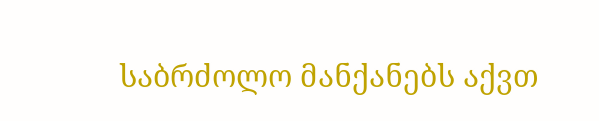საბრძოლო მანქანებს აქვთ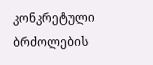კონკრეტული ბრძოლების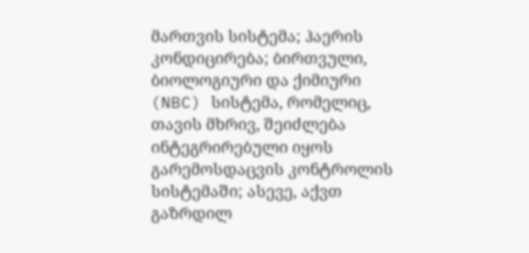მართვის სისტემა; ჰაერის კონდიცირება; ბირთვული, ბიოლოგიური და ქიმიური (NBC) სისტემა, რომელიც, თავის მხრივ, შეიძლება ინტეგრირებული იყოს გარემოსდაცვის კონტროლის სისტემაში; ასევე, აქვთ გაზრდილ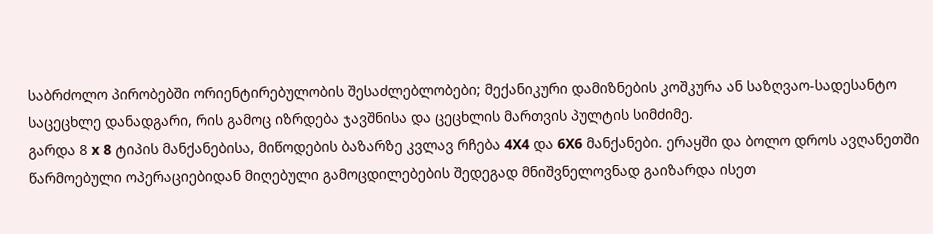საბრძოლო პირობებში ორიენტირებულობის შესაძლებლობები; მექანიკური დამიზნების კოშკურა ან საზღვაო-სადესანტო საცეცხლე დანადგარი, რის გამოც იზრდება ჯავშნისა და ცეცხლის მართვის პულტის სიმძიმე.
გარდა 8 x 8 ტიპის მანქანებისა, მიწოდების ბაზარზე კვლავ რჩება 4X4 და 6X6 მანქანები. ერაყში და ბოლო დროს ავღანეთში წარმოებული ოპერაციებიდან მიღებული გამოცდილებების შედეგად მნიშვნელოვნად გაიზარდა ისეთ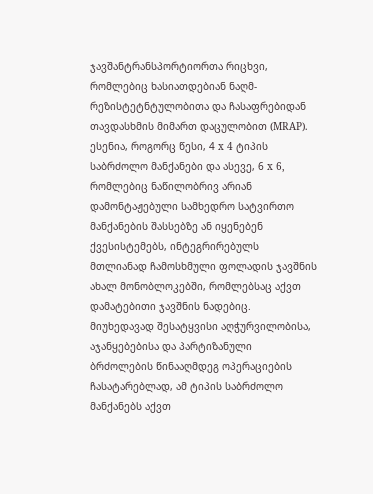ჯავშანტრანსპორტიორთა რიცხვი, რომლებიც ხასიათდებიან ნაღმ-რეზისტეტნტულობითა და ჩასაფრებიდან თავდასხმის მიმართ დაცულობით (MRAP).
ესენია, როგორც წესი, 4 x 4 ტიპის საბრძოლო მანქანები და ასევე, 6 x 6, რომლებიც ნაწილობრივ არიან დამონტაჟებული სამხედრო სატვირთო მანქანების შასსებზე ან იყენებენ ქვესისტემებს, ინტეგრირებულს მთლიანად ჩამოსხმული ფოლადის ჯავშნის ახალ მონობლოკებში, რომლებსაც აქვთ დამატებითი ჯავშნის ნადებიც. მიუხედავად შესატყვისი აღჭურვილობისა, აჯანყებებისა და პარტიზანული ბრძოლების წინააღმდეგ ოპერაციების ჩასატარებლად, ამ ტიპის საბრძოლო მანქანებს აქვთ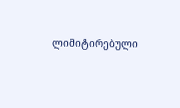ლიმიტირებული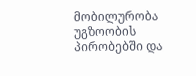მობილურობა უგზოობის პირობებში და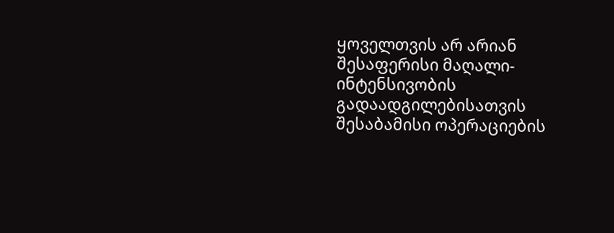ყოველთვის არ არიან შესაფერისი მაღალი-ინტენსივობის გადაადგილებისათვის შესაბამისი ოპერაციების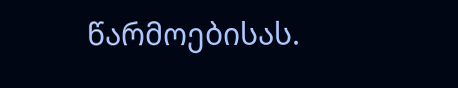წარმოებისას.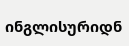ინგლისურიდნ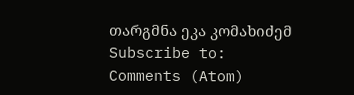თარგმნა ეკა კომახიძემ
Subscribe to:
Comments (Atom)